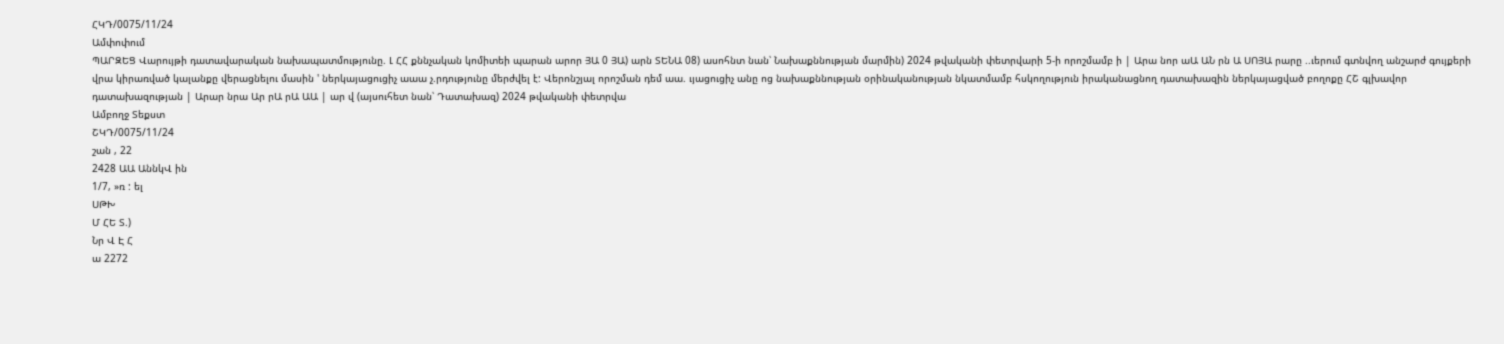ՀԿԴ/0075/11/24
Ամփոփում
ՊԱՐԶԵՑ Վարույթի դատավարական նախապատմությունը. Լ ՀՀ քննչական կոմիտեի պարան արոր ՅԱ 0 ՅԱ) արն ՏԵՆԱ 08) ասոհնտ նան՝ Նախաքննության մարմին) 2024 թվականի փետրվարի 5-ի որոշմամբ ի | Արա նոր աԱ ԱՆ րն Ա ՍՈՅԱ րարը ..ւերում գտնվող անշարժ գույքերի վրա կիրառված կալանքը վերացնելու մասին ' ներկայացուցիչ աաա չ.րդությունը մերժվել է: Վերոնշյալ որոշման դեմ աա. ւյացուցիչ անը ոց նախաքննության օրինականության նկատմամբ հսկողություն իրականացնող դատախազին ներկայացված բողոքը ՀՇ գլխավոր դատախազության | Արար նրա Ար րԱ րԱ ԱԱ | ար վ (այսուհետ նան՝ Դատախազ) 2024 թվականի փետրվա
Ամբողջ Տեքստ
ՇԿԴ/0075/11/24
շան , 22
2428 ԱԱ ԱննկՎ ին
1/7, »ռ : ել
ՍԹԽ
Մ ՀԵ Տ.)
Նր Վ Է Հ
ա 2272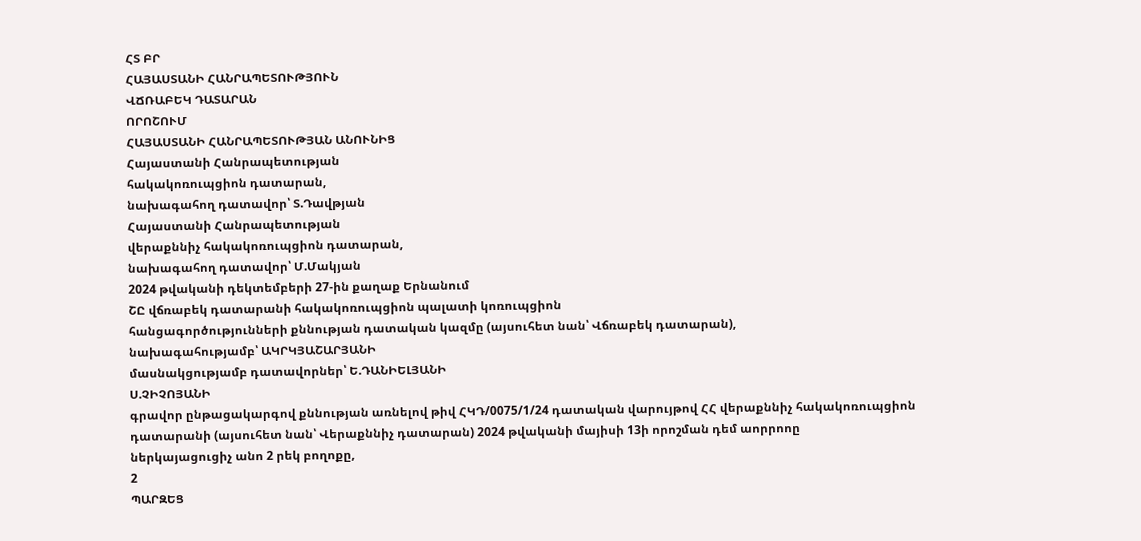ՀՏ ԲՐ
ՀԱՅԱՍՏԱՆԻ ՀԱՆՐԱՊԵՏՈՒԹՅՈՒՆ
ՎՃՌԱԲԵԿ ԴԱՏԱՐԱՆ
ՈՐՈՇՈՒՄ
ՀԱՅԱՍՏԱՆԻ ՀԱՆՐԱՊԵՏՈՒԹՅԱՆ ԱՆՈՒՆԻՑ
Հայաստանի Հանրապետության
հակակոռուպցիոն դատարան,
նախագահող դատավոր՝ Տ.Դավթյան
Հայաստանի Հանրապետության
վերաքննիչ հակակոռուպցիոն դատարան,
նախագահող դատավոր՝ Մ.Մակյան
2024 թվականի դեկտեմբերի 27-ին քաղաք Երնանում
ՇԸ վճռաբեկ դատարանի հակակոռուպցիոն պալատի կոռուպցիոն
հանցագործությունների քննության դատական կազմը (այսուհետ նան՝ Վճռաբեկ դատարան),
նախագահությամբ՝ ԱԿՐԿՅԱՇԱՐՅԱՆԻ
մասնակցությամբ դատավորներ՝ Ե.ԴԱՆԻԵԼՅԱՆԻ
Ս.ՉԻՉՈՅԱՆԻ
գրավոր ընթացակարգով քննության առնելով թիվ ՀԿԴ/0075/1/24 դատական վարույթով ՀՀ վերաքննիչ հակակոռուպցիոն դատարանի (այսուհետ նան՝ Վերաքննիչ դատարան) 2024 թվականի մայիսի 13ի որոշման դեմ աորրոոը
ներկայացուցիչ անո 2 րեկ բողոքը,
2
ՊԱՐԶԵՑ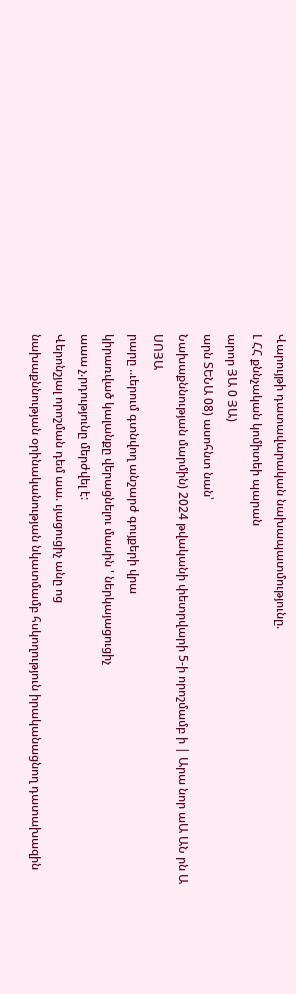Վարույթի դատավարական նախապատմությունը.
Լ ՀՀ քննչական կոմիտեի պարան
արոր ՅԱ 0 ՅԱ)
արն ՏԵՆԱ 08) ասոհնտ նան՝
Նախաքննության մարմին) 2024 թվականի փետրվարի 5-ի որոշմամբ ի | Արա նոր աԱ ԱՆ րն Ա ՍՈՅԱ
րարը ..ւերում գտնվող անշարժ գույքերի վրա
կիրառված կալանքը վերացնելու մասին ' ներկայացուցիչ
աաա չ.րդությունը մերժվել է:
Վերոնշյալ որոշման դեմ աա. ւյացուցիչ անը ոց
նախաքննության օրինականության նկատմամբ հսկողություն իրականացնող դատախազին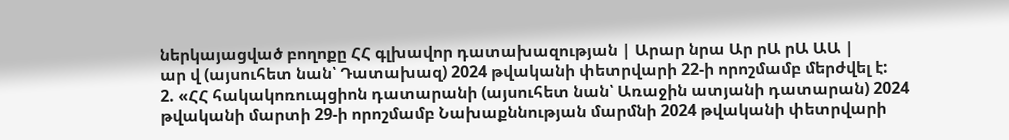ներկայացված բողոքը ՀՀ գլխավոր դատախազության | Արար նրա Ար րԱ րԱ ԱԱ |
ար վ (այսուհետ նան՝ Դատախազ) 2024 թվականի փետրվարի 22-ի որոշմամբ մերժվել է:
2. «ՀՀ հակակոռուպցիոն դատարանի (այսուհետ նան՝ Առաջին ատյանի դատարան) 2024 թվականի մարտի 29-ի որոշմամբ Նախաքննության մարմնի 2024 թվականի փետրվարի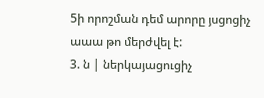5ի որոշման դեմ արորը յսցոցիչ
աաա թո մերժվել է:
3. ն | ներկայացուցիչ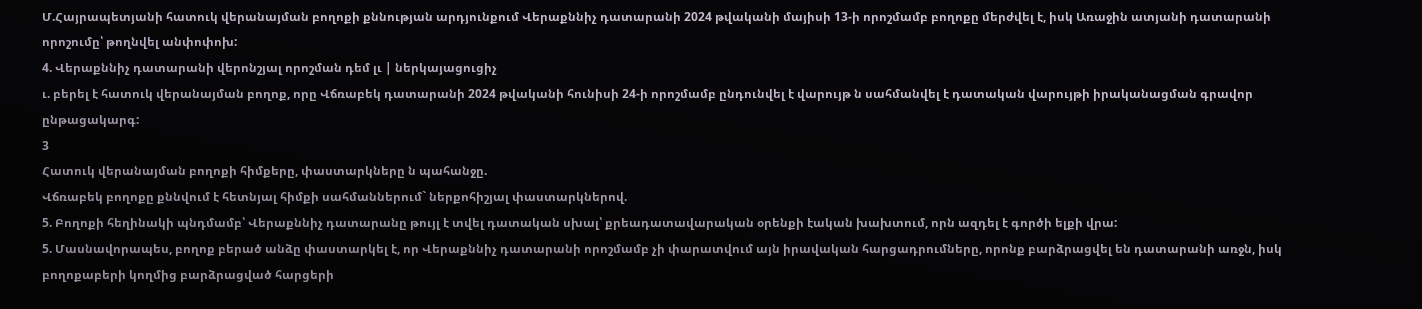Մ.Հայրապետյանի հատուկ վերանայման բողոքի քննության արդյունքում Վերաքննիչ դատարանի 2024 թվականի մայիսի 13-ի որոշմամբ բողոքը մերժվել է, իսկ Առաջին ատյանի դատարանի որոշումը՝ թողնվել անփոփոխ:
4. Վերաքննիչ դատարանի վերոնշյալ որոշման դեմ լւ | ներկայացուցիչ
ւ. բերել է հատուկ վերանայման բողոք, որը Վճռաբեկ դատարանի 2024 թվականի հունիսի 24-ի որոշմամբ ընդունվել է վարույթ ն սահմանվել է դատական վարույթի իրականացման գրավոր ընթացակարգ:
3
Հատուկ վերանայման բողոքի հիմքերը, փաստարկները ն պահանջը.
Վճռաբեկ բողոքը քննվում է հետնյալ հիմքի սահմաններում` ներքոհիշյալ փաստարկներով.
5. Բողոքի հեղինակի պնդմամբ՝ Վերաքննիչ դատարանը թույլ է տվել դատական սխալ՝ քրեադատավարական օրենքի էական խախտում, որն ազդել է գործի ելքի վրա:
5. Մասնավորապես, բողոք բերած անձը փաստարկել է, որ Վերաքննիչ դատարանի որոշմամբ չի փարատվում այն իրավական հարցադրումները, որոնք բարձրացվել են դատարանի առջն, իսկ բողոքաբերի կողմից բարձրացված հարցերի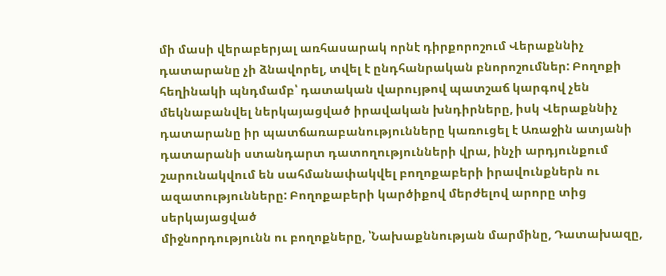մի մասի վերաբերյալ առհասարակ որնէ դիրքորոշում Վերաքննիչ դատարանը չի ձնավորել, տվել է ընդհանրական բնորոշումներ: Բողոքի հեղինակի պնդմամբ՝ դատական վարույթով պատշաճ կարգով չեն մեկնաբանվել ներկայացված իրավական խնդիրները, իսկ Վերաքննիչ դատարանը իր պատճառաբանությունները կառուցել է Առաջին ատյանի դատարանի ստանդարտ դատողությունների վրա, ինչի արդյունքում շարունակվում են սահմանափակվել բողոքաբերի իրավունքներն ու ազատությունները: Բողոքաբերի կարծիքով մերժելով արորը տից սերկայացված
միջնորդությունն ու բողոքները, ՝Նախաքննության մարմինը, Դատախազը,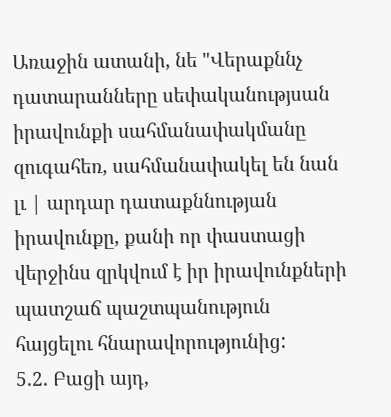Առաջին ատանի, նե "Վերաքննչ դատարանները սեփականությսան իրավունքի սահմանափակմանը զուգահեռ, սահմանափակել են նան լւ | արդար դատաքննության իրավունքը, քանի որ փաստացի վերջինս զրկվում է իր իրավունքների պատշաճ պաշտպանություն հայցելու հնարավորությունից:
5.2. Բացի այդ,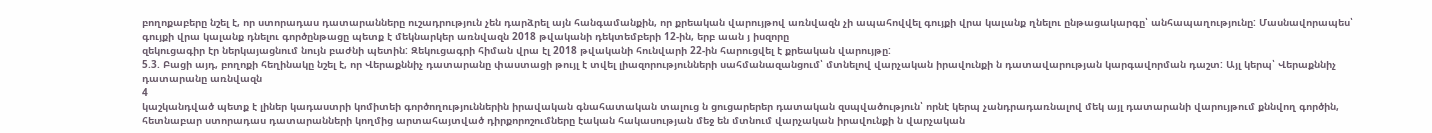բողոքաբերը նշել է, որ ստորադաս դատարանները ուշադրություն չեն դարձրել այն հանգամանքին, որ քրեական վարույթով առնվազն չի ապահովվել գույքի վրա կալանք ղնելու ընթացակարգը՝ անհապաղությունը: Մասնավորապես՝ գույքի վրա կալանք դնելու գործընթացը պետք է մեկնարկեր առնվազն 2018 թվականի դեկտեմբերի 12-ին, երբ աան յ իսզորը
զեկուցագիր էր ներկայացնում նույն բաժնի պետին: Զեկուցագրի հիման վրա էլ 2018 թվականի հունվարի 22-ին հարուցվել է քրեական վարույթը:
5.3. Բացի այդ, բողոքի հեղինակը նշել է, որ Վերաքննիչ դատարանը փաստացի թույլ է տվել լիազորությունների սահմանազանցում՝ մտնելով վարչական իրավունքի ն դատավարության կարգավորման դաշտ: Այլ կերպ՝ Վերաքննիչ դատարանը առնվազն
4
կաշկանդված պետք է լիներ կադաստրի կոմիտեի գործողություններին իրավական գնահատական տալուց ն ցուցարերեր դատական զսպվածություն՝ որնէ կերպ չանդրադառնալով մեկ այլ դատարանի վարույթում քննվող գործին, հետնաբար ստորադաս դատարանների կողմից արտահայտված դիրքորոշումները էական հակասության մեջ են մտնում վարչական իրավունքի ն վարչական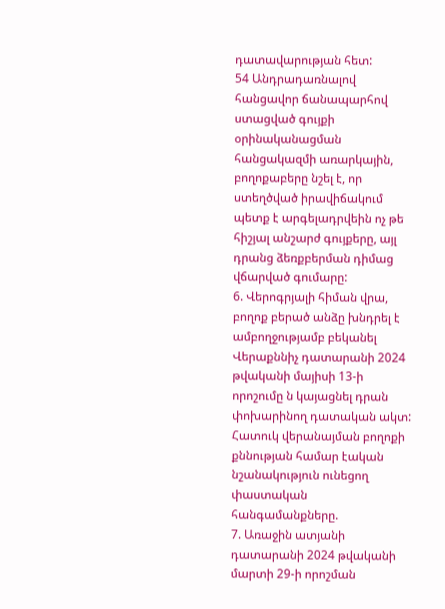դատավարության հետ:
54 Անդրադառնալով հանցավոր ճանապարհով ստացված գույքի
օրինականացման հանցակազմի առարկային, բողոքաբերը նշել է, որ ստեղծված իրավիճակում պետք է արգելադրվեին ոչ թե հիշյալ անշարժ գույքերը, այլ դրանց ձեռքբերման դիմաց վճարված գումարը:
6. Վերոգրյալի հիման վրա, բողոք բերած անձը խնդրել է ամբողջությամբ բեկանել Վերաքննիչ դատարանի 2024 թվականի մայիսի 13-ի որոշումը ն կայացնել դրան փոխարինող դատական ակտ:
Հատուկ վերանայման բողոքի քննության համար էական նշանակություն ունեցող փաստական հանգամանքները.
7. Առաջին ատյանի դատարանի 2024 թվականի մարտի 29-ի որոշման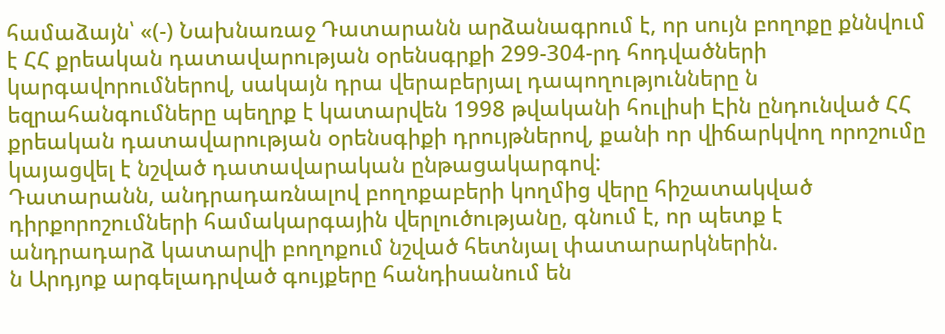համաձայն՝ «(-) Նախնառաջ Դատարանն արձանագրում է, որ սույն բողոքը քննվում է ՀՀ քրեական դատավարության օրենսգրքի 299-304-րդ հոդվածների կարգավորումներով, սակայն դրա վերաբերյալ դապողությունները ն եզրահանգումները պեղրք է կատարվեն 1998 թվականի հուլիսի Էին ընդունված ՀՀ քրեական դատավարության օրենսգիքի դրույթներով, քանի որ վիճարկվող որոշումը կայացվել է նշված դատավարական ընթացակարգով:
Դատարանն, անդրադառնալով բողոքաբերի կողմից վերը հիշատակված դիրքորոշումների համակարգային վերլուծությանը, գնում է, որ պետք է անդրադարձ կատարվի բողոքում նշված հետնյալ փատարարկներին.
ն Արդյոք արգելադրված գույքերը հանդիսանում են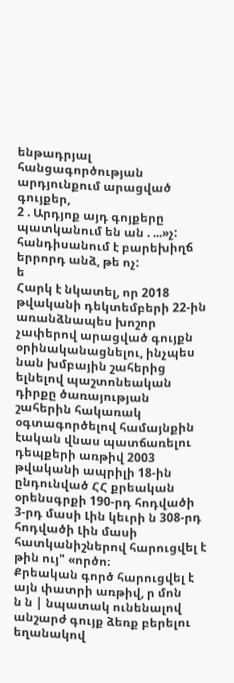ենթադրյալ
հանցագործության արդյունքում արացված գույքեր,
2 . Արդյոք այդ գոյքերը պատկանում են ան . ...»չ:
հանդիսանում է բարեխիղճ երրորդ անձ, թե ոչ:
ե
Հարկ է նկատել, որ 2018 թվականի դեկտեմբերի 22-ին առանձնապես խոշոր չափերով արացված գույքն օրինականացնելու, ինչպես նան խմբային շահերից ելնելով պաշտոնեական դիրքը ծառայության շահերին հակառակ օգտագործելով համայնքին էական վնաս պատճառելու դեպքերի առթիվ 2003 թվականի ապրիլի 18-ին ընդունված ՀՀ քրեական օրենսգրքի 190-րդ հոդվածի 3-րդ մասի Լին կեւրի ն 308-րդ հոդվածի Լին մասի հատկանիշներով հարուցվել է թին ույ" «ործո։
Քրեական գործ հարուցվել է այն փատրի առթիվ, ր մոն
ն ն | նպատակ ունենալով անշարժ գույք ձեռք բերելու եղանակով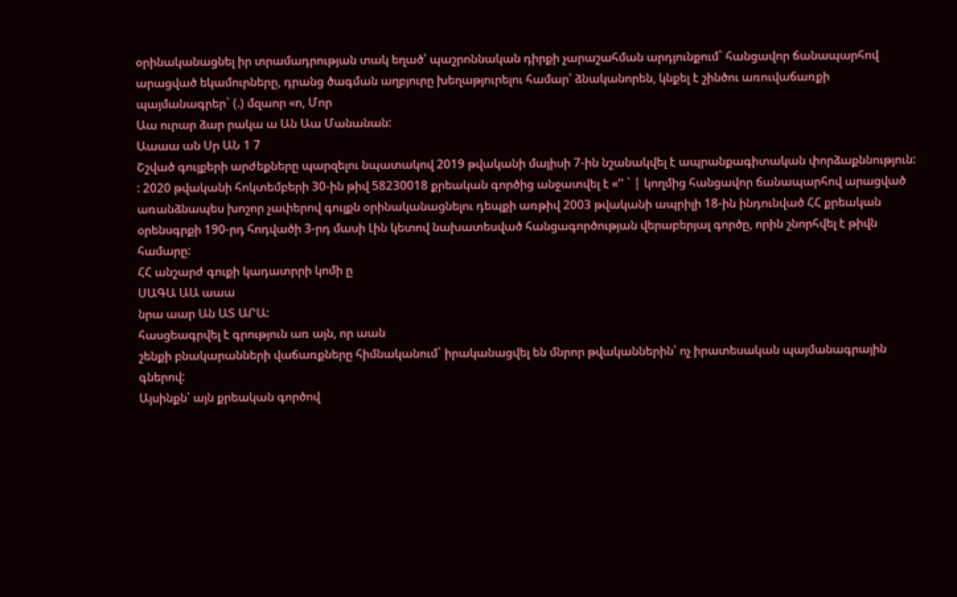օրինականացնել իր տրամադրության տակ եղած՝ պաշրոննական դիրքի չարաշահման արդյունքում` հանցավոր ճանապարհով արացված եկամուրները, դրանց ծագման աղբյուրը խեղաթյուրելու համար՝ ձնականորեն, կնքել է շինծու առուվաճառքի պայմանագրեր` (.) մզաոր «ո, Մոր
Աա ուրար ձար րակա ա Ան Աա Մանանան:
Աաաա ան Սր ԱՆ 1 7
Շշված գույքերի արժեքները պարզելու նպատակով 2019 թվականի մայիսի 7-ին նշանակվել է ապրանքագիտական փորձաքննություն:
: 2020 թվականի հոկտեմբերի 30-ին թիվ 58230018 քրեական գործից անջատվել է «'' ` | կողմից հանցավոր ճանապարհով արացված առանձնապես խոշոր չափերով գույքն օրինականացնելու դեպքի առթիվ 2003 թվականի ապրիլի 18-ին ինդունված ՀՀ քրեական օրենսգրքի 190-րդ հոդվածի 3-րդ մասի Լին կետով նախատեսված հանցագործության վերաբերյալ գործը, որին շնորհվել է թիվն համարը:
ՀՀ անշարժ գուքի կադատրրի կոմի ը
ՍԱԳԱ ԱԱ աաա
նրա աար Ան ԱՏ ԱՐԱ:
հասցեագրվել է գրություն առ այն, որ աան
շենքի բնակարանների վաճառքները հիմնականում` իրականացվել են մնրոր թվականներին՝ ոչ իրատեսական պայմանագրային գներով:
Այսինքն՝ այն քրեական գործով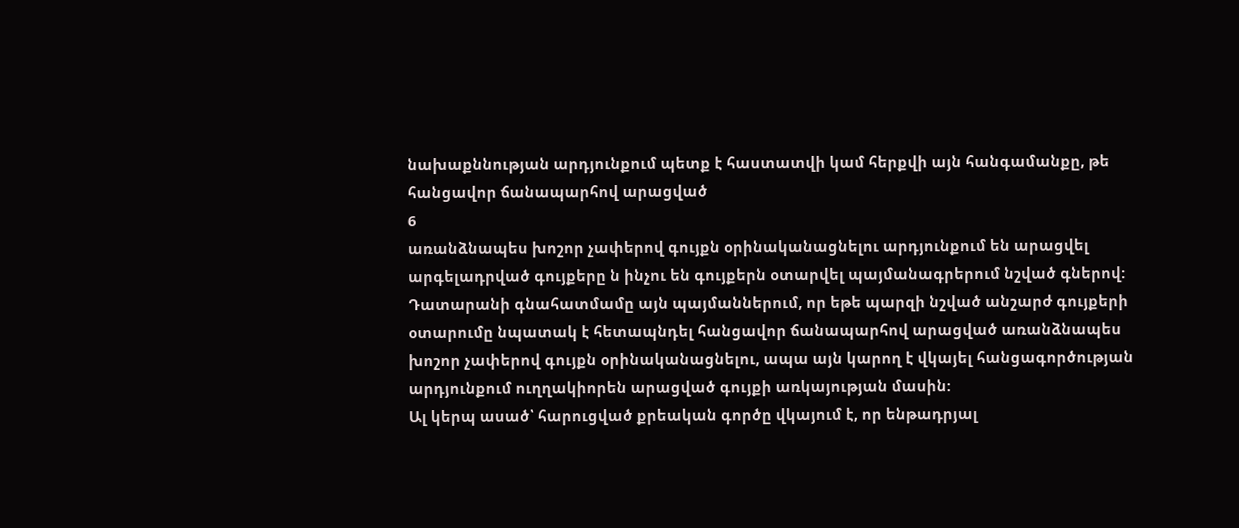նախաքննության արդյունքում պետք է հաստատվի կամ հերքվի այն հանգամանքը, թե հանցավոր ճանապարհով արացված
6
առանձնապես խոշոր չափերով գույքն օրինականացնելու արդյունքում են արացվել արգելադրված գույքերը ն ինչու են գույքերն օտարվել պայմանագրերում նշված գներով:
Դատարանի գնահատմամը այն պայմաններում, որ եթե պարզի նշված անշարժ գույքերի օտարումը նպատակ է հետապնդել հանցավոր ճանապարհով արացված առանձնապես խոշոր չափերով գույքն օրինականացնելու, ապա այն կարող է վկայել հանցագործության արդյունքում ուղղակիորեն արացված գույքի առկայության մասին:
Ալ կերպ ասած՝ հարուցված քրեական գործը վկայում է, որ ենթադրյալ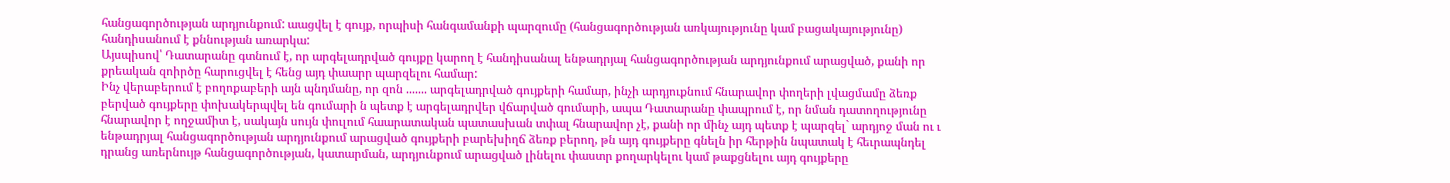հանցագործության արդյունքում: աացվել է գույք, որպիսի հանգամանքի պարզումը (հանցագործության առկայությունը կամ բացակայությունը) հանդիսանում է քննության առարկա:
Այսպիսով՝ Դատարանը գտնում է, որ արգելադրված գույքը կարող է հանդիսանալ ենթադրյալ հանցագործության արդյունքում արացված, քանի որ քրեական զոիրծը հարուցվել է հենց այդ փաարր պարզելու համար:
Ինչ վերաբերում է բողոքաբերի այն պնդմանը, որ զոն ....... արգելադրված գույքերի համար, ինչի արդյուքնում հնարավոր փողերի լվացմամը ձեռք բերված գույքերը փոխակերպվել են գումարի ն պետք է արգելադրվեր վճարված գումարի, ապա Դատարանը փապրում է, որ նման դատողությունը հնարավոր է ողջամիտ է, սակայն սույն փուլում հաարատական պատասխան տփալ հնարավոր չէ, քանի որ մինչ այդ պետք է պարզել` արդյոջ ման ու ւ
ենթադրյալ հանցագործության արդյունքում արացված գույքերի բարեխիղճ ձեռք բերող, թն այդ գույքերը գնելն իր հերթին նպատակ է հեւրապնդել դրանց առերնույթ հանցագործության, կատարման, արդյունքում արացված լինելու փաստր քողարկելու կամ թաքցնելու այդ գույքերը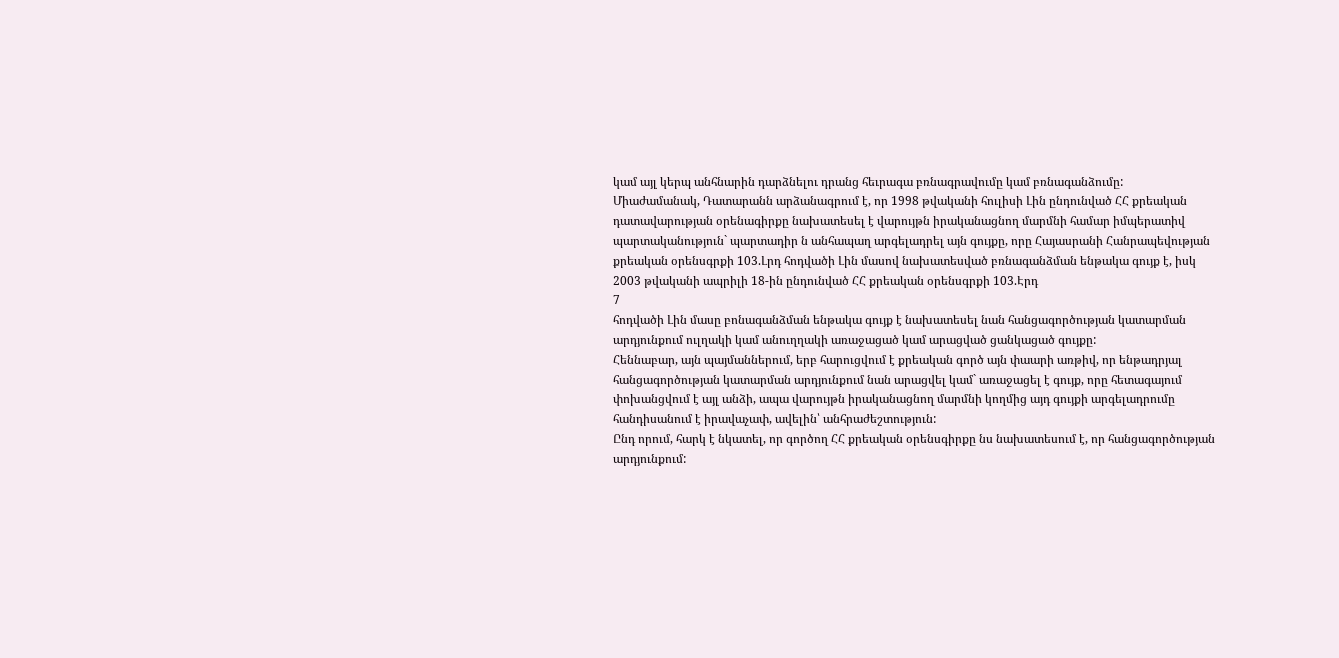կամ այլ կերպ անհնարին դարձնելու դրանց հեւրագա բռնագրավումը կամ բռնագանձումը:
Միաժամանակ, Դատարանն արձանագրում է, որ 1998 թվականի հուլիսի Լին ընդունված ՀՀ քրեական դատավարության օրենագիրքը նախատեսել է վարույթն իրականացնող մարմնի համար իմպերատիվ պարտականություն` պարտադիր ն անհապաղ արգելադրել այն գույքը, որը Հայասրանի Հանրապեվության քրեական օրենսգրքի 103.Լրդ հոդվածի Լին մասով նախատեսված բռնագանձման ենթակա գույք է, իսկ 2003 թվականի ապրիլի 18-ին ընդունված ՀՀ քրեական օրենսգրքի 103.Էրդ
7
հոդվածի Լին մասը բոնագանձման ենթակա գույք է նախատեսել նան հանցագործության կատարման արդյունքում ուլղակի կամ անուղղակի առաջացած կամ արացված ցանկացած գույքը:
Հեննաբար, այն պայմաններում, երբ հարուցվում է քրեական գործ այն փաարի առթիվ, որ ենթադրյալ հանցագործության կատարման արդյունքում նան արացվել կամ` առաջացել է գույք, որը հետագայում փոխանցվում է այլ անձի, ապա վարույթն իրականացնող մարմնի կողմից այդ գույքի արգելադրումը հանդիսանում է իրավաչափ, ավելին՝ անհրաժեշտություն:
Ընդ որում, հարկ է նկատել, որ գործող ՀՀ քրեական օրենսգիրքը նս նախատեսում է, որ հանցագործության արդյունքում: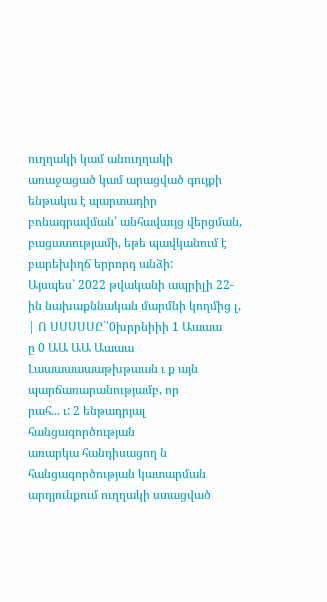ուղղակի կամ անուղղակի առաջացած կամ արացված գույքի ենթակա է պարտադիր բոնագրավման՝ անհավաւյց վերցման, բացատությամի, եթե պավկանում է բարեխիղճ երրորդ անձի:
Այսպես՝ 2022 թվականի ապրիլի 22-ին նախաքննական մարմնի կողմից լ, | Ո ՍՍՍՍՍԸ`՝0խրրնիիի 1 Աաաա
ը 0 ԱԱ ԱԱ Աաաա
Լաաաաաաաթխթաան ւ ք այն պարճառարանությամբ, որ
րահ... ւ: 2 ենթադրյալ հանցագործության
առարկա հանդիսացող ն հանցագործության կատարման արդյունքում ուղղակի ստացված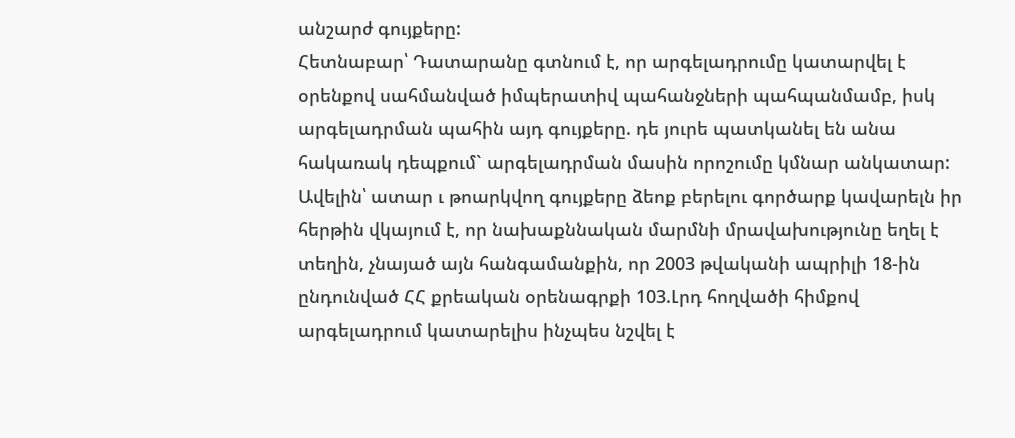անշարժ գույքերը:
Հետնաբար՝ Դատարանը գտնում է, որ արգելադրումը կատարվել է օրենքով սահմանված իմպերատիվ պահանջների պահպանմամբ, իսկ արգելադրման պահին այդ գույքերը. դե յուրե պատկանել են անա
հակառակ դեպքում` արգելադրման մասին որոշումը կմնար անկատար: Ավելին՝ ատար ւ թոարկվող գույքերը ձեոք բերելու գործարք կավարելն իր հերթին վկայում է, որ նախաքննական մարմնի մրավախությունը եղել է տեղին, չնայած այն հանգամանքին, որ 2003 թվականի ապրիլի 18-ին ընդունված ՀՀ քրեական օրենագրքի 103.Լրդ հողվածի հիմքով արգելադրում կատարելիս ինչպես նշվել է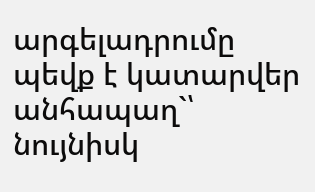արգելադրումը պեվք է կատարվեր անհապաղ`՝ նույնիսկ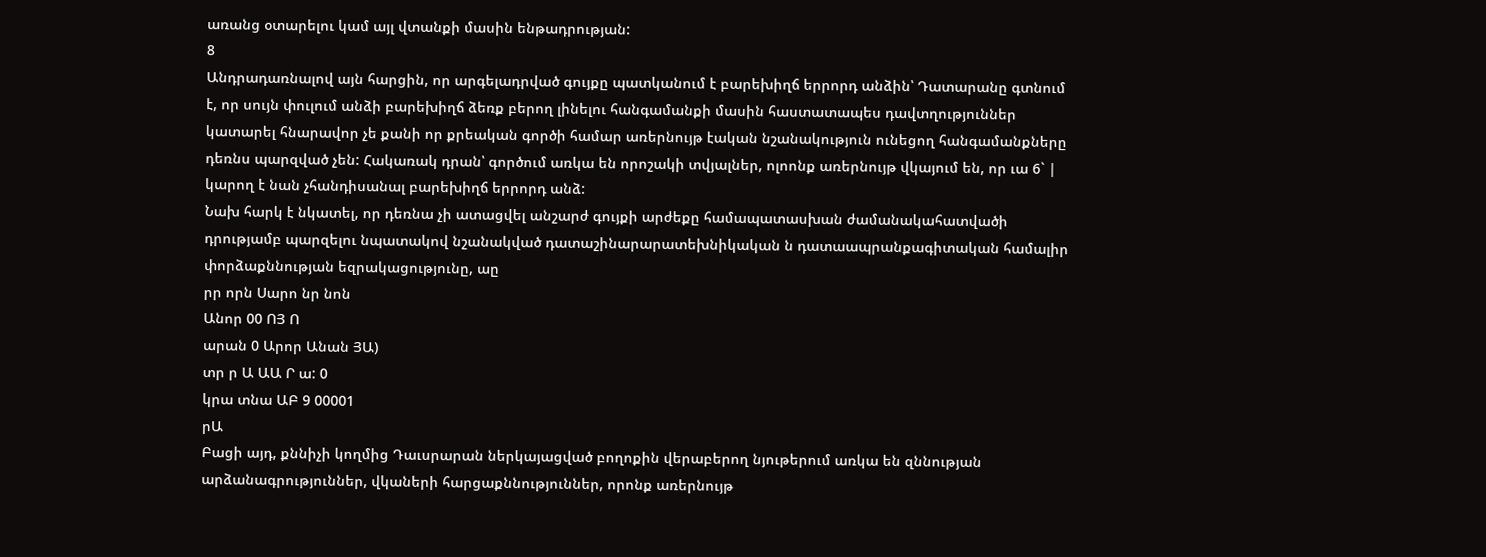առանց օտարելու կամ այլ վտանքի մասին ենթադրության:
8
Անդրադառնալով այն հարցին, որ արգելադրված գույքը պատկանում է բարեխիղճ երրորդ անձին՝ Դատարանը գտնում է, որ սույն փուլում անձի բարեխիղճ ձեռք բերող լինելու հանգամանքի մասին հաստատապես դավտղություններ կատարել հնարավոր չե քանի որ քրեական գործի համար առերնույթ էական նշանակություն ունեցող հանգամանքները դեռնս պարզված չեն: Հակառակ դրան՝ գործում առկա են որոշակի տվյալներ, ոլոոնք առերնույթ վկայում են, որ ւա 6` | կարող է նան չհանդիսանալ բարեխիղճ երրորդ անձ:
Նախ հարկ է նկատել, որ դեռնա չի ատացվել անշարժ գույքի արժեքը համապատասխան ժամանակահատվածի դրությամբ պարզելու նպատակով նշանակված դատաշինարարատեխնիկական ն դատաապրանքագիտական համալիր փորձաքննության եզրակացությունը, աը
րր որն Սարո նր նոն
Անոր 00 ՈՅ Ո
արան 0 Արոր Անան ՅԱ)
տր ր Ա ԱԱ Ր ա: 0
կրա տնա ԱԲ 9 00001
րԱ
Բացի այդ, քննիչի կողմից Դաւսրարան ներկայացված բողոքին վերաբերող նյութերում առկա են զննության արձանագրություններ, վկաների հարցաքննություններ, որոնք առերնույթ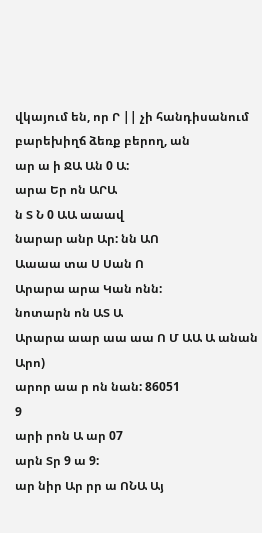վկայում են, որ Ր || չի հանդիսանում բարեխիղճ ձեռք բերող, ան
ար ա ի ՋԱ Ան 0 Ա:
արա Եր ոն ԱՐԱ
ն Տ Ն 0 ԱԱ աաավ
նարար անր Ար: նն ԱՈ
Աաաա տա Ս Սան Ո
Արարա արա Կան ոնն:
նոտարն ոն ԱՏ Ա
Արարա աար աա աա Ո Մ ԱԱ Ա անան Արո)
արոր աա ր ոն նան: 86051
9
արի րոն Ա ար 07
արն Տր 9 ա 9:
ար նիր Ար րր ա ՈՆԱ Այ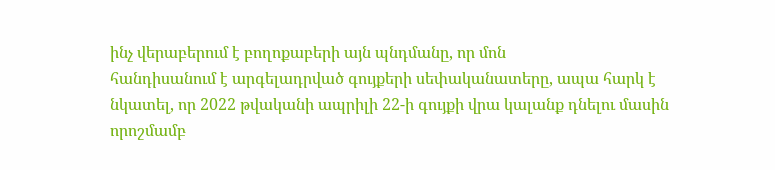ինչ վերաբերում է բողոքաբերի այն պնդմանը, որ մոն
հանդիսանում է արգելադրված գույքերի սեփականատերը, ապա հարկ է նկատել, որ 2022 թվականի ապրիլի 22-ի գույքի վրա կալանք դնելու մասին որոշմամբ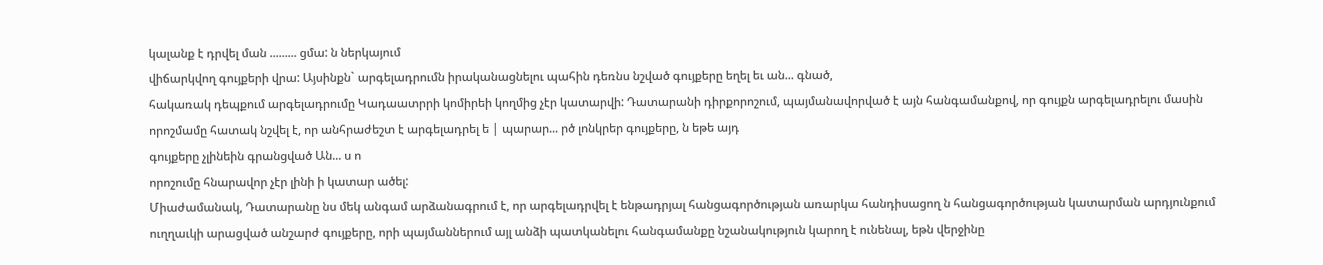կալանք է դրվել ման ......... ցմա: ն ներկայում
վիճարկվող գույքերի վրա: Այսինքն` արգելադրումն իրականացնելու պահին դեռնս նշված գույքերը եղել եւ ան... գնած,
հակառակ դեպքում արգելադրումը Կադաատրրի կոմիրեի կողմից չէր կատարվի: Դատարանի դիրքորոշում, պայմանավորված է այն հանգամանքով, որ գույքն արգելադրելու մասին որոշմամը հատակ նշվել է, որ անհրաժեշտ է արգելադրել ե | պարար... րծ լոնկրեր գույքերը, ն եթե այդ
գույքերը չլինեին գրանցված Ան... ս ո
որոշումը հնարավոր չէր լինի ի կատար ածել:
Միաժամանակ, Դատարանը նս մեկ անգամ արձանագրում է, որ արգելադրվել է ենթադրյալ հանցագործության առարկա հանդիսացող ն հանցագործության կատարման արդյունքում ուղղաւկի արացված անշարժ գույքերը, որի պայմաններում այլ անձի պատկանելու հանգամանքը նշանակություն կարող է ունենալ, եթն վերջինը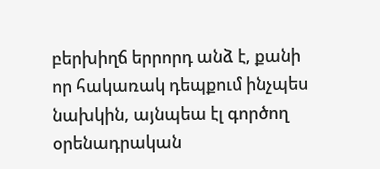բերխիղճ երրորդ անձ է, քանի որ հակառակ դեպքում ինչպես նախկին, այնպեա էլ գործող օրենադրական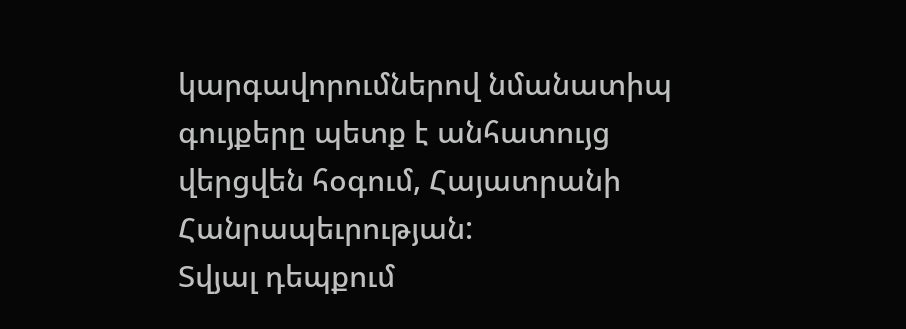կարգավորումներով նմանատիպ գույքերը պետք է անհատույց վերցվեն հօգում, Հայատրանի Հանրապեւրության:
Տվյալ դեպքում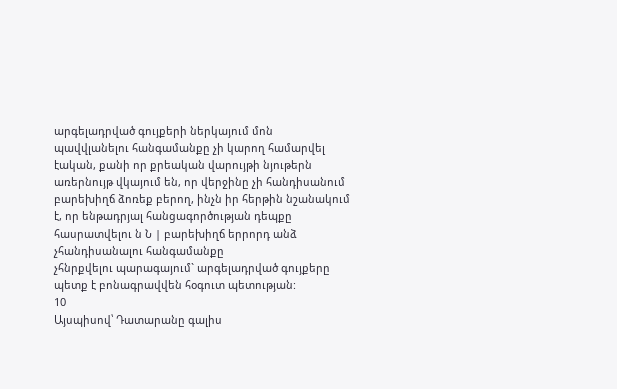արգելադրված գույքերի ներկայում մոն
պավվլանելու հանգամանքը չի կարող համարվել էական, քանի որ քրեական վարույթի նյութերն առերնույթ վկայում են, որ վերջինը չի հանդիսանում բարեխիղճ ձոռեք բերող, ինչն իր հերթին նշանակում է, որ ենթադրյալ հանցագործության դեպքը հասրատվելու ն Ն | բարեխիղճ երրորդ անձ չհանդիսանալու հանգամանքը
չհնրքվելու պարագայում` արգելադրված գույքերը պետք է բոնագրավվեն հօգուտ պետության:
10
Այսպիսով՝ Դատարանը գալիս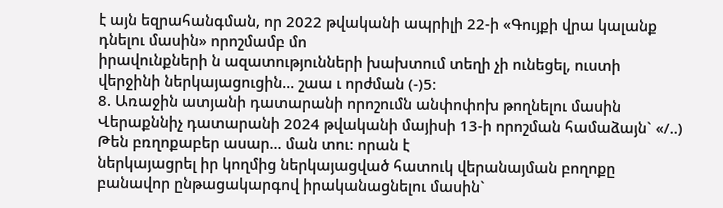է այն եզրահանգման, որ 2022 թվականի ապրիլի 22-ի «Գույքի վրա կալանք դնելու մասին» որոշմամբ մո
իրավունքների ն ազատությունների խախտում տեղի չի ունեցել, ուստի վերջինի ներկայացուցին... շաա ւ որժման (-)5։
8. Առաջին ատյանի դատարանի որոշումն անփոփոխ թողնելու մասին Վերաքննիչ դատարանի 2024 թվականի մայիսի 13-ի որոշման համաձայն` «/..) Թեն բռղոքաբեր ասար... ման տու: որան է
ներկայացրել իր կողմից ներկայացված հատուկ վերանայման բողոքը բանավոր ընթացակարգով իրականացնելու մասին`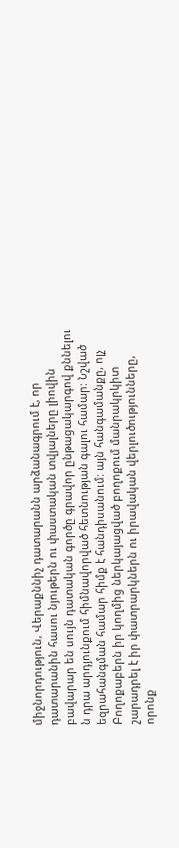միջնորդություն, Վերաքննիչ դատարանն արձանագրում է, որ դատարանին հասու նյութերն ու փաստական տվյալները լիովին բավարար են սույն դատական գործը գրավոր ընթացակարգով քննելու ն դրա արդյունքում հիմնավորված հետնության գալու համար: Նշված եզրահանգման համար հիմք է հանդիսանում: այն հանգամանքը, ոլչ Բողոքաբերն իր կողմից ներկայացված բողոքում մանրակրկիտ շարադրել է իր փատրարկներն ու իրավական վերլուծությունները, որոնք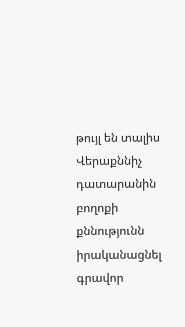թույլ են տալիս Վերաքննիչ դատարանին բողոքի քննությունն իրականացնել գրավոր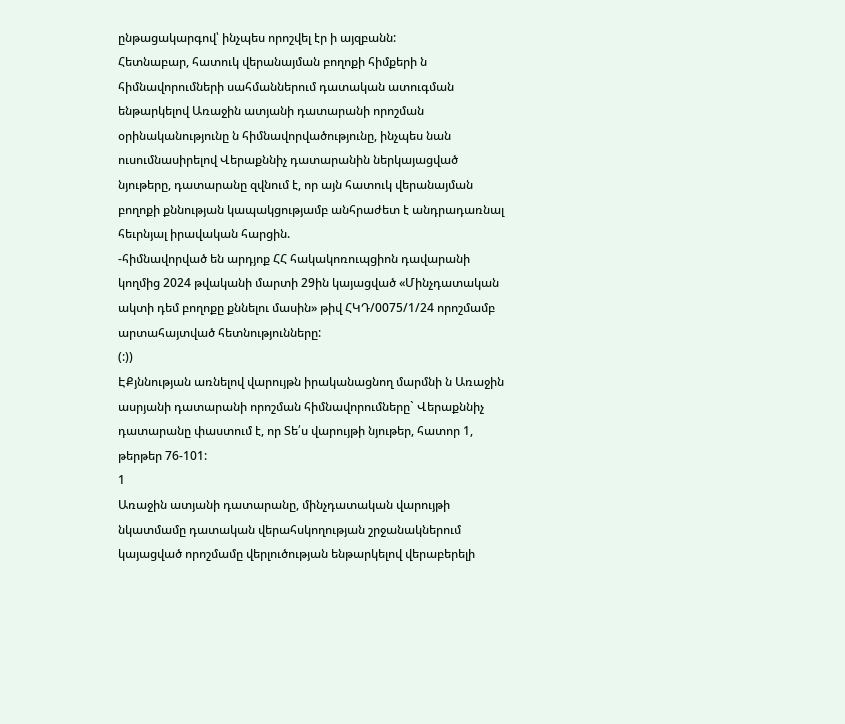ընթացակարգով՝ ինչպես որոշվել էր ի այզբանն:
Հետնաբար, հատուկ վերանայման բողոքի հիմքերի ն հիմնավորումների սահմաններում դատական ատուգման ենթարկելով Առաջին ատյանի դատարանի որոշման օրինականությունը ն հիմնավորվածությունը, ինչպես նան ուսումնասիրելով Վերաքննիչ դատարանին ներկայացված նյութերը, դատարանը զվնում է, որ այն հատուկ վերանայման բողոքի քննության կապակցությամբ անհրաժետ է անդրադառնալ հեւրնյալ իրավական հարցին.
-հիմնավորված են արդյոք ՀՀ հակակոռուպցիոն դավարանի կողմից 2024 թվականի մարտի 29ին կայացված «Մինչդատական ակտի դեմ բողոքը քննելու մասին» թիվ ՀԿԴ/0075/1/24 որոշմամբ արտահայտված հետնությունները:
(:))
ԷՔյննության առնելով վարույթն իրականացնող մարմնի ն Առաջին ասրյանի դատարանի որոշման հիմնավորումները` Վերաքննիչ դատարանը փաստում է, որ Տե՛ս վարույթի նյութեր, հատոր 1, թերթեր 76-101:
1
Առաջին ատյանի դատարանը, մինչդատական վարույթի նկատմամը դատական վերահսկողության շրջանակներում կայացված որոշմամը վերլուծության ենթարկելով վերաբերելի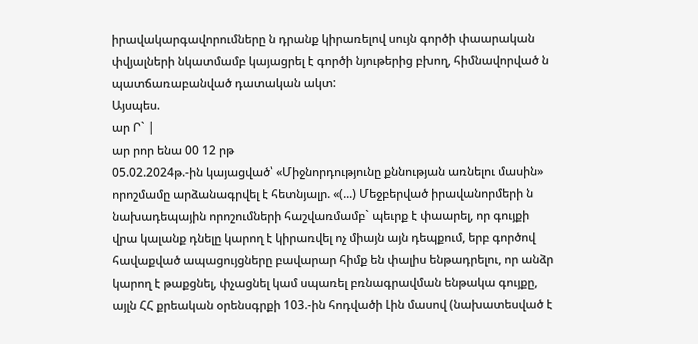իրավակարգավորումները ն դրանք կիրառելով սույն գործի փաարական փվյալների նկատմամբ կայացրել է գործի նյութերից բխող, հիմնավորված ն պատճառաբանված դատական ակտ:
Այսպես.
ար Ր` |
ար րոր ենա 00 12 րթ
05.02.2024թ.-ին կայացված՝ «Միջնորդությունը քննության առնելու մասին» որոշմամը արձանագրվել է հետնյալր. «(...) Մեջբերված իրավանորմերի ն նախադեպային որոշումների հաշվառմամբ` պեւրք է փաարել, որ գույքի վրա կալանք դնելը կարող է կիրառվել ոչ միայն այն դեպքում, երբ գործով հավաքված ապացույցները բավարար հիմք են փալիս ենթադրելու, որ անձր կարող է թաքցնել, փչացնել կամ սպառել բռնագրավման ենթակա գույքը, այլն ՀՀ քրեական օրենսգրքի 103.-ին հոդվածի Լին մասով (նախատեսված է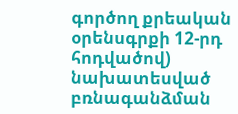գործող քրեական օրենսգրքի 12-րդ հոդվածով) նախատեսված բռնագանձման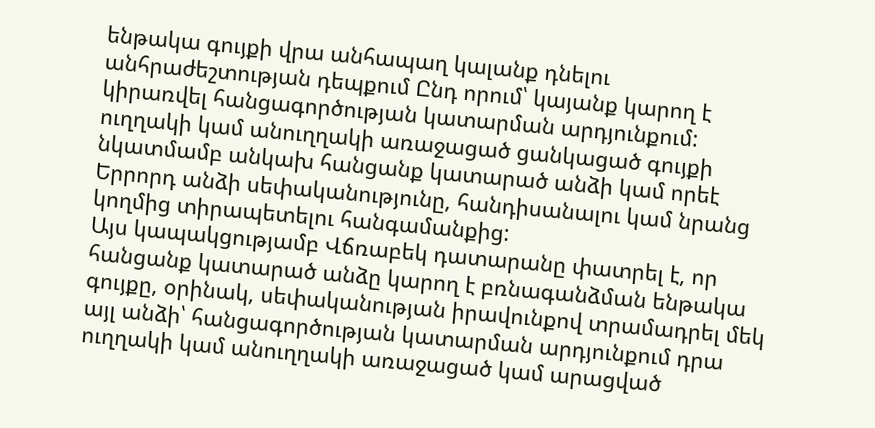ենթակա գույքի վրա անհապաղ կալանք դնելու անհրաժեշտության դեպքում Ընդ որում՝ կայանք կարող է կիրառվել հանցագործության կատարման արդյունքում: ուղղակի կամ անուղղակի առաջացած ցանկացած գույքի նկատմամբ անկախ հանցանք կատարած անձի կամ որեէ Երրորդ անձի սեփականությունը, հանդիսանալու կամ նրանց կողմից տիրապետելու հանգամանքից:
Այս կապակցությամբ Վճռաբեկ դատարանը փատրել է, որ հանցանք կատարած անձը կարող է բռնագանձման ենթակա գույքը, օրինակ, սեփականության իրավունքով տրամադրել մեկ այլ անձի՝ հանցագործության կատարման արդյունքում դրա ուղղակի կամ անուղղակի առաջացած կամ արացված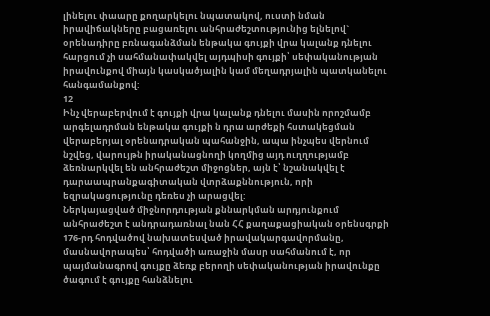լինելու փաարը քողարկելու նպատակով, ուստի նման իրավիճակները բացառելու անհրաժեշտությունից ելնելով` օրենադիրը բռնագանձման ենթակա գույքի վրա կալանք դնելու հարցում չի սահմանափակվել այդպիսի գույքի՝ սեփականության իրավունքով միայն կասկածյալին կամ մեղադրյալին պատկանելու հանգամանքով:
12
Ինչ վերաբերվում է գույքի վրա կալանք դնելու մասին որոշմամբ արգելադրման ենթակա գույքի ն դրա արժեքի հստակեցման վերաբերյալ օրենադրական պահանջին, ապա ինչպես վերնում նշվեց, վարույթն իրականացնողի կողմից այդ ուղղությամբ ձեռնարկվել են անհրաժեշտ միջոցներ, այն է՝ նշանակվել է դարաապրանքագիտական վտրձաքննություն, որի եզրակացությունը դեռես չի արացվել:
Ներկայացված միջնորդության քննարկման արդյունքում անհրաժեշտ է անդրադառնալ նան ՀՀ քաղաքացիական օրենսգրքի 176-րդ հոդվածով նախատեսված իրավակարգավորմանը, մասնավորապես՝ հոդվածի առաջին մասր սահմանում է, որ պայմանագրով գույքը ձեռք բերողի սեփականության իրավունքը ծագում է գույքը հանձնելու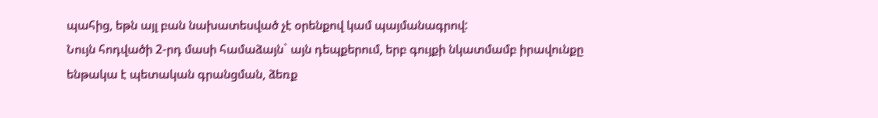պահից, եթն այլ բան նախատեսված չէ օրենքով կամ պայմանագրով:
Նույն հոդվածի 2-րդ մասի համաձայն` այն դեպքերում, երբ գույքի նկատմամբ իրավունքը ենթակա է պետական գրանցման, ձեռք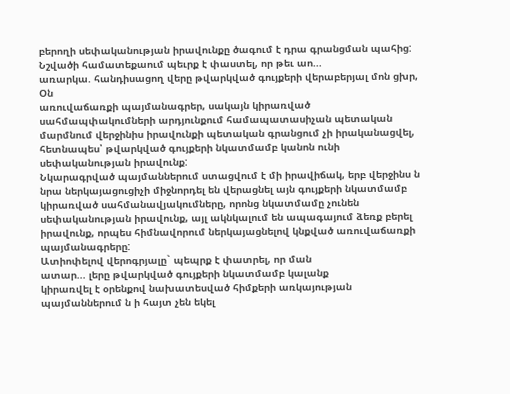բերողի սեփականության իրավունքը ծագում է դրա գրանցման պահից:
Նշվածի համատեքաում պեւրք է փաստել, որ թեւ աո...
առարկա. հանդիսացող վերը թվարկված գույքերի վերաբերյալ մոն ցխր, Օն
առուվաճառքի պայմանագրեր, սակայն կիրառված սահմապփակումների արդյունքում համապատասիչան պետական մարմնում վերջինիս իրավունքի պետական գրանցում չի իրականացվել, հետնապես՝ թվարկված գույքերի նկատմամբ կանոն ունի սեփականության իրավունք:
Նկարագրված պայմաններում ստացվում է մի իրավիճակ, երբ վերջինս ն նրա ներկայացուցիչի միջնորդել են վերացնել այն գույքերի նկատմամբ կիրառված սահմանավյակումները, որոնց նկատմամը չունեն սեփականության իրավունք, այլ ակնկալում են ապագայում ձեռք բերել իրավունք, որպես հիմնավորում ներկայացնելով կնքված առուվաճառքի պայմանագրերը:
Ատիոփելով վերոգրյալը` պեպրք է փատրել, որ ման
ատար... լերը թվարկված գույքերի նկատմամբ կալանք
կիրառվել է օրենքով նախատեսված հիմքերի առկայության պայմաններում ն ի հայտ չեն եկել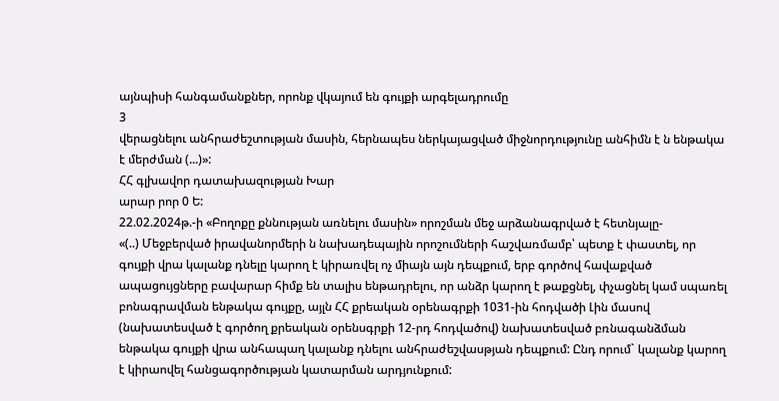այնպիսի հանգամանքներ, որոնք վկայում են գույքի արգելադրումը
3
վերացնելու անհրաժեշտության մասին, հերնապես ներկայացված միջնորդությունը անհիմն է ն ենթակա է մերժման (...)»:
ՀՀ գլխավոր դատախազության Խար
արար րոր 0 Ե:
22.02.2024թ.-ի «Բողոքը քննության առնելու մասին» որոշման մեջ արձանագրված է հետնյալը-
«(..) Մեջբերված իրավանորմերի ն նախադեպային որոշումների հաշվառմամբ՝ պետք է փաստել, որ գույքի վրա կալանք դնելը կարող է կիրառվել ոչ միայն այն դեպքում, երբ գործով հավաքված ապացույցները բավարար հիմք են տալիս ենթադրելու, որ անձր կարող է թաքցնել, փչացնել կամ սպառել բոնագրավման ենթակա գույքը, այլն ՀՀ քրեական օրենագրքի 1031-ին հոդվածի Լին մասով (նախատեսված է գործող քրեական օրենսգրքի 12-րդ հոդվածով) նախատեսված բռնագանձման ենթակա գույքի վրա անհապաղ կալանք դնելու անհրաժեշվասթյան դեպքում: Ընդ որում` կալանք կարող է կիրաովել հանցագործության կատարման արդյունքում: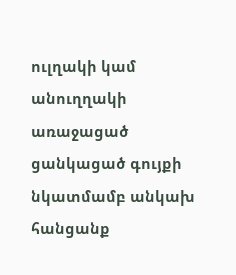ուլղակի կամ անուղղակի առաջացած ցանկացած գույքի նկատմամբ անկախ հանցանք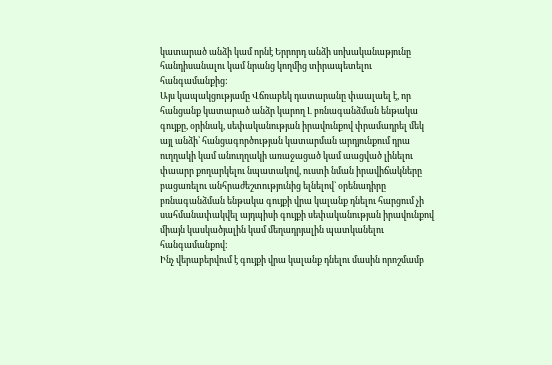կատարած անձի կամ որնէ Երրորդ անձի սոխականաթյունը հանդիսանալու կամ նրանց կողմից տիրապետելու հանգամանքից:
Այս կապակցությամը Վճռաբեկ դատարանը փաալաել է, որ հանցանք կատարած անձր կարող Լ բռնագանձման ենթակա գույքը, օրինակ, սեփականության իրավունքով փրամադրել մեկ այլ անձի՝ հանցագործության կատարման արդյունքում դրա ուղղակի կամ անուղղակի առաջացած կամ աացված լինելու փաարր քողարկելու նպատակով, ուստի նման իրավիճակները բացառելու անհրաժեշտությունից ելնելով` օրենադիրը բռնագանձման ենթակա գույքի վրա կալանք դնելու հարցում չի սահմանափակվել այդպիսի գույքի սեփականության իրավունքով միայն կասկածյալին կամ մեղադրյալին պատկանելու հանգամանքով:
Ինչ վերաբերվում է գույքի վրա կալանք դնելու մասին որոշմամբ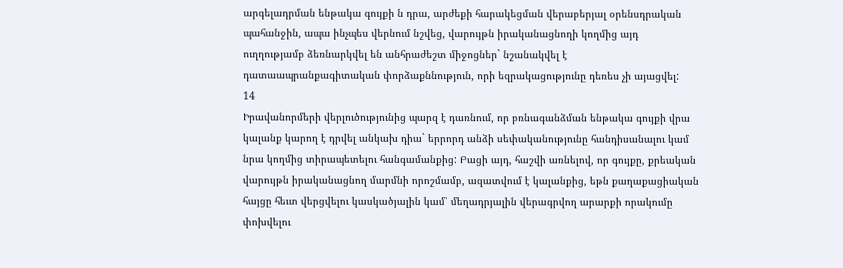արգելադրման ենթակա գույքի ն դրա, արժեքի հարակեցման վերաբերյալ օրենսդրական պահանջին, ապա ինչպես վերնում նշվեց, վարույթն իրականացնողի կողմից այդ ուղղությամբ ձեռնարկվել են անհրաժեշտ միջոցներ` նշանակվել է դատաապրանքագիտական փորձաքննություն, որի եզրակացությունը դեռես չի այացվել:
14
Իրավանորմերի վերլուծությունից պարզ է դառնում, որ բռնագանձման ենթակա գույքի վրա կալանք կարող է դրվել անկախ դիա` երրորդ անձի սեփականությունը հանդիսանալու կամ նրա կողմից տիրապետելու հանգամանքից: Բացի այդ, հաշվի առնելով, որ գույքը, քրեական վարույթն իրականացնող մարմնի որոշմամբ, ազատվում է կալանքից, եթն քաղաքացիական հայցը հեւտ վերցվելու կասկածյալին կամ՝ մեղադրյալին վերագրվող արարքի որակումը փոխվելու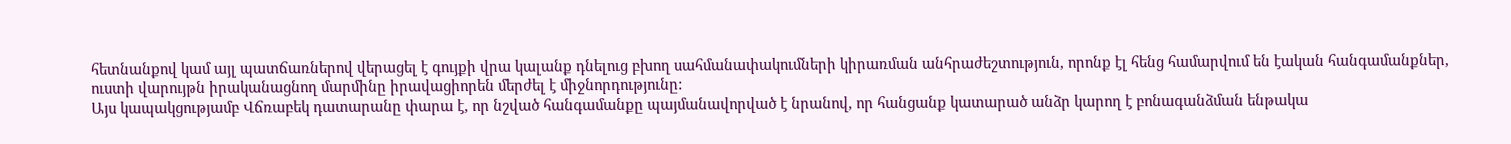հետնանքով կամ այլ պատճառներով վերացել է գույքի վրա կալանք դնելուց բխող սահմանափակումների կիրառման անհրաժեշտություն, որոնք էլ հենց համարվում են էական հանգամանքներ, ուստի վարույթն իրականացնող մարմինը իրավացիորեն մերժել է միջնորդությունը:
Այս կապակցությամբ Վճռաբեկ դատարանը փարա է, որ նշված հանգամանքը պայմանավորված է նրանով, որ հանցանք կատարած անձր կարող է բոնագանձման ենթակա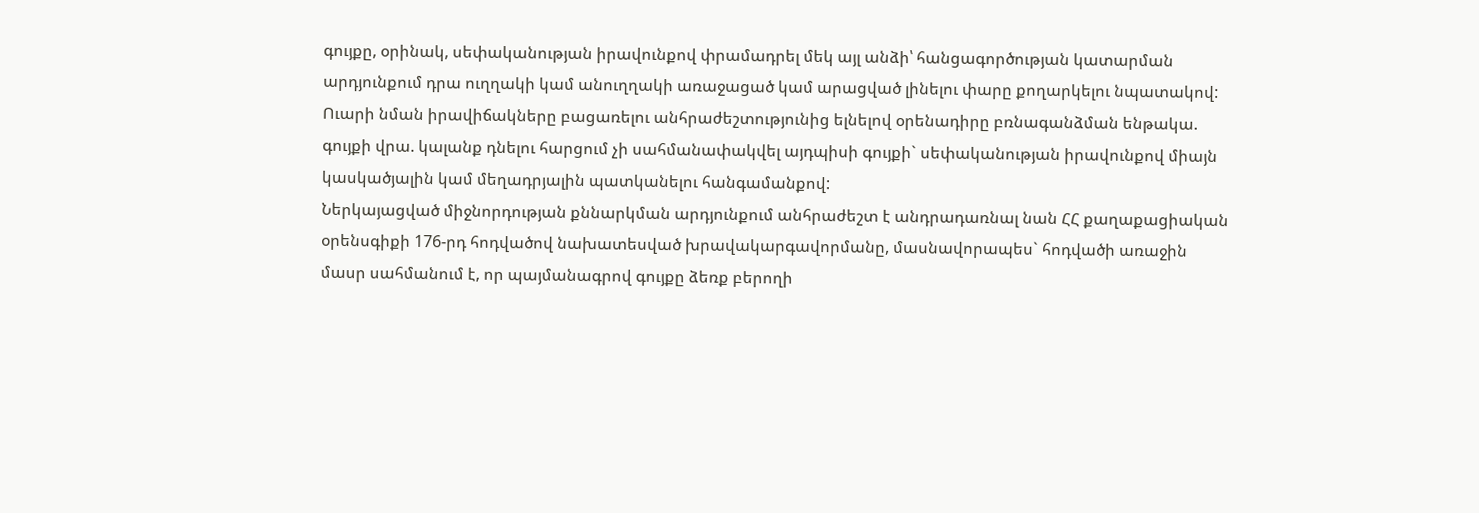գույքը, օրինակ, սեփականության իրավունքով փրամադրել մեկ այլ անձի՝ հանցագործության կատարման արդյունքում դրա ուղղակի կամ անուղղակի առաջացած կամ արացված լինելու փարը քողարկելու նպատակով: Ուարի նման իրավիճակները բացառելու անհրաժեշտությունից ելնելով օրենադիրը բռնագանձման ենթակա. գույքի վրա. կալանք դնելու հարցում չի սահմանափակվել այդպիսի գույքի` սեփականության իրավունքով միայն կասկածյալին կամ մեղադրյալին պատկանելու հանգամանքով:
Ներկայացված միջնորդության քննարկման արդյունքում անհրաժեշտ է անդրադառնալ նան ՀՀ քաղաքացիական օրենսգիքի 176-րդ հոդվածով նախատեսված խրավակարգավորմանը, մասնավորապես` հոդվածի առաջին մասր սահմանում է, որ պայմանագրով գույքը ձեռք բերողի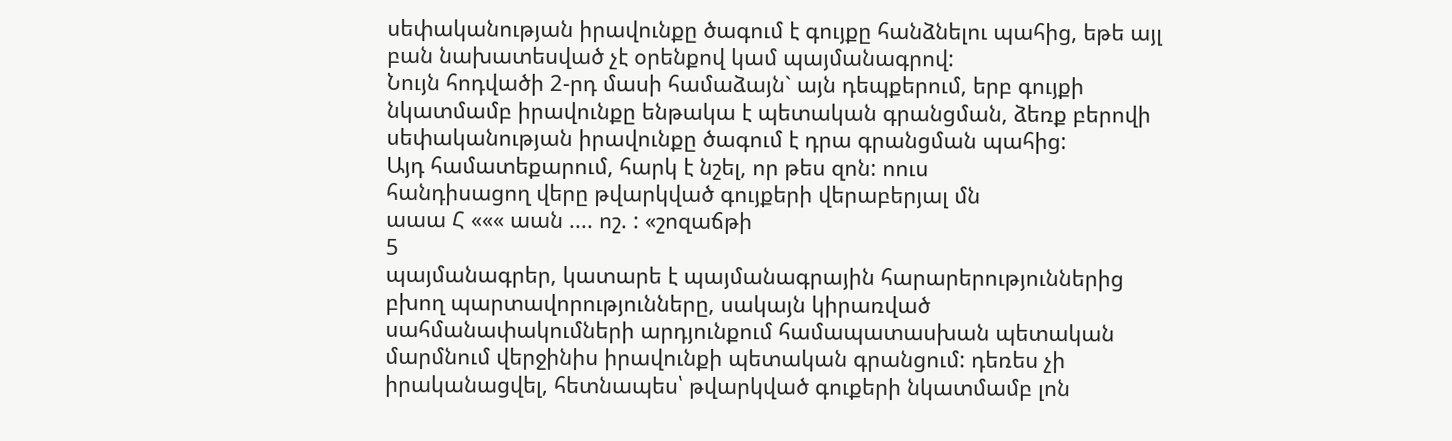սեփականության իրավունքը ծագում է գույքը հանձնելու պահից, եթե այլ բան նախատեսված չէ օրենքով կամ պայմանագրով:
Նույն հոդվածի 2-րդ մասի համաձայն` այն դեպքերում, երբ գույքի նկատմամբ իրավունքը ենթակա է պետական գրանցման, ձեռք բերովի սեփականության իրավունքը ծագում է դրա գրանցման պահից:
Այդ համատեքարում, հարկ է նշել, որ թես զոն: ոուս
հանդիսացող վերը թվարկված գույքերի վերաբերյալ մն
աաա Հ ««« աան .... ոշ. : «շոզաճթի
5
պայմանագրեր, կատարե է պայմանագրային հարարերություններից բխող պարտավորությունները, սակայն կիրառված սահմանափակումների արդյունքում համապատասխան պետական մարմնում վերջինիս իրավունքի պետական գրանցում: դեռես չի իրականացվել, հետնապես՝ թվարկված գուքերի նկատմամբ լոն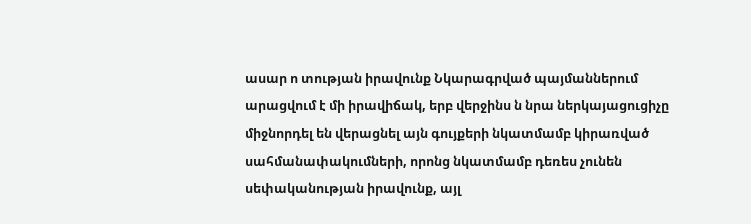ասար ո տության իրավունք Նկարագրված պայմաններում
արացվում է մի իրավիճակ, երբ վերջինս ն նրա ներկայացուցիչը միջնորդել են վերացնել այն գույքերի նկատմամբ կիրառված սահմանափակումների, որոնց նկատմամբ դեռես չունեն սեփականության իրավունք, այլ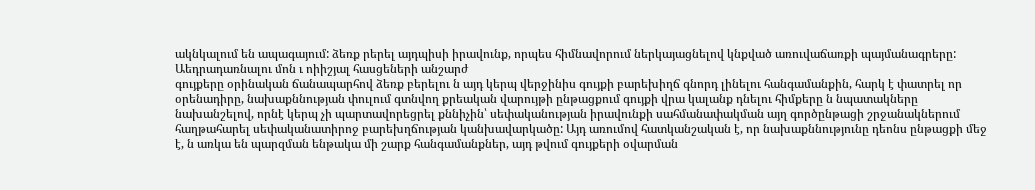ակնկալում են ապագայում: ձեռք րերել այդպիսի իրավունք, որպես հիմնավորում ներկայացնելով կնքված առուվաճառքի պայմանագրերը:
Աեդրադառնալու մոն ւ ոիիշյալ հասցեների անշարժ
գույքերը օրինական ճանապարհով ձեռք բերելու ն այդ կերպ վերջինիս գույքի բարեխիղճ գնորդ լինելու հանգամանքին, հարկ է փատրել որ օրենադիրը, նախաքննության փուլում գտնվող քրեական վարույթի ընթացքում գույքի վրա կալանք դնելու հիմքերը ն նպատակները նախանշելով, որնէ կերպ չի պարտավորեցրել քննիչին՝ սեփականության իրավունքի սահմանափակման այղ գործընթացի շրջանակներում հաղթահարել սեփականատիրոջ բարեխղճության կանխավարկածը: Այդ առումով հատկանշական է, որ նախաքննությունը դեոնս ընթացքի մեջ է, ն առկա են պարզման ենթակա մի շարք հանգամանքներ, այդ թվում գույքերի օվարման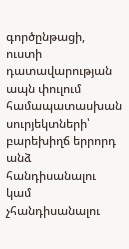գործընթացի, ուստի դատավարության ապն փուլում համապատասխան սուրյեկտների՝ բարեխիղճ երրորդ անձ հանդիսանալու կամ չհանդիսանալու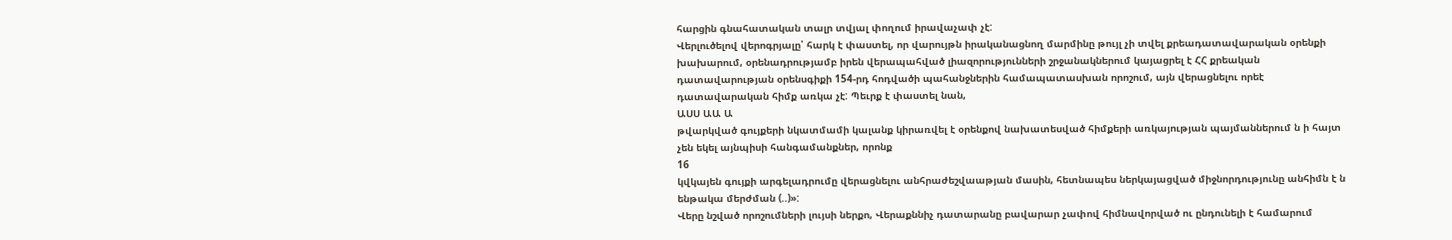հարցին գնահատական տալր տվյալ փողում իրավաչափ չէ:
Վերլուծելով վերոգրյալը՝ հարկ է փաստել, որ վարույթն իրականացնող մարմինը թույլ չի տվել քրեադատավարական օրենքի խախարում, օրենադրությամբ իրեն վերապահված լիազորությունների շրջանակներում կայացրել է ՀՀ քրեական դատավարության օրենսգիքի 154-րդ հոդվածի պահանջներին համապատասխան որոշում, այն վերացնելու որեէ դատավարական հիմք առկա չէ: Պեւրք է փաստել նան,
ԱՍՍ ԱԱ Ա
թվարկված գույքերի նկատմամի կալանք կիրառվել է օրենքով նախատեսված հիմքերի առկայության պայմաններում ն ի հայտ չեն եկել այնպիսի հանգամանքներ, որոնք
16
կվկայեն գույքի արգելադրումը վերացնելու անհրաժեշվաաթյան մասին, հետնապես ներկայացված միջնորդությունը անհիմն է ն ենթակա մերժման (..)»:
Վերը նշված որոշումների լույսի ներքո, Վերաքննիչ դատարանը բավարար չափով հիմնավորված ու ընդունելի է համարում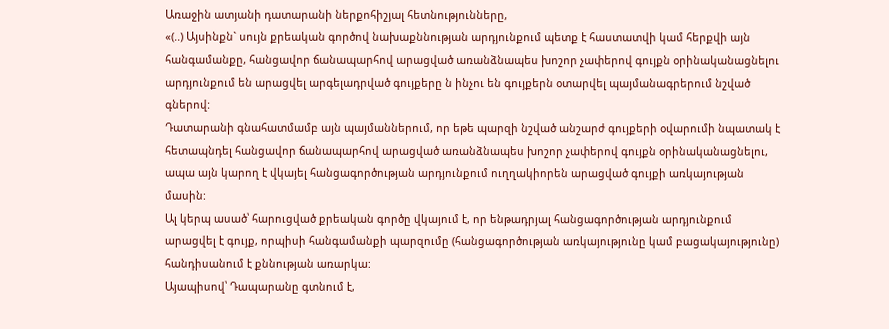Առաջին ատյանի դատարանի ներքոհիշյալ հետնությունները,
«(..) Այսինքն` սույն քրեական գործով նախաքննության արդյունքում պետք է հաստատվի կամ հերքվի այն հանգամանքը, հանցավոր ճանապարհով արացված առանձնապես խոշոր չափերով գույքն օրինականացնելու արդյունքում են արացվել արգելադրված գույքերը ն ինչու են գույքերն օտարվել պայմանագրերում նշված գներով:
Դատարանի գնահատմամբ այն պայմաններում, որ եթե պարզի նշված անշարժ գույքերի օվարումի նպատակ է հետապնդել հանցավոր ճանապարհով արացված առանձնապես խոշոր չափերով գույքն օրինականացնելու, ապա այն կարող է վկայել հանցագործության արդյունքում ուղղակիորեն արացված գույքի առկայության մասին:
Ալ կերպ ասած՝ հարուցված քրեական գործը վկայում է, որ ենթադրյալ հանցագործության արդյունքում արացվել է գույք, որպիսի հանգամանքի պարզումը (հանցագործության առկայությունը կամ բացակայությունը) հանդիսանում է քննության առարկա:
Այապիսով՝ Դապարանը գտնում է,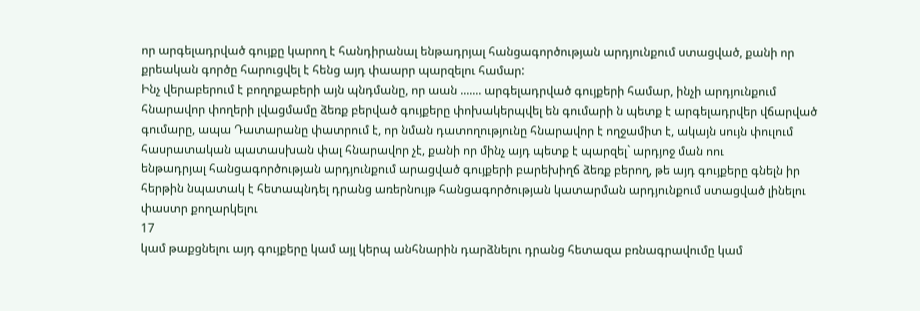որ արգելադրված գույքը կարող է հանդիրանալ ենթադրյալ հանցագործության արդյունքում ստացված, քանի որ քրեական գործը հարուցվել է հենց այդ փաարր պարզելու համար:
Ինչ վերաբերում է բողոքաբերի այն պնդմանը, որ աան ....... արգելադրված գույքերի համար, ինչի արդյունքում հնարավոր փողերի լվացմամը ձեռք բերված գույքերը փոխակերպվել են գումարի ն պետք է արգելադրվեր վճարված գումարը, ապա Դատարանը փատրում է, որ նման դատողությունը հնարավոր է ողջամիտ է, ակայն սույն փուլում հասրատական պատասխան փալ հնարավոր չէ, քանի որ մինչ այդ պետք է պարզել` արդյոջ ման ոու
ենթադրյալ հանցագործության արդյունքում արացված գույքերի բարեխիղճ ձեռք բերող, թե այդ գույքերը գնելն իր հերթին նպատակ է հետապնդել դրանց առերնույթ հանցագործության կատարման արդյունքում ստացված լինելու փաստր քողարկելու
17
կամ թաքցնելու այդ գույքերը կամ այլ կերպ անհնարին դարձնելու դրանց հետազա բռնագրավումը կամ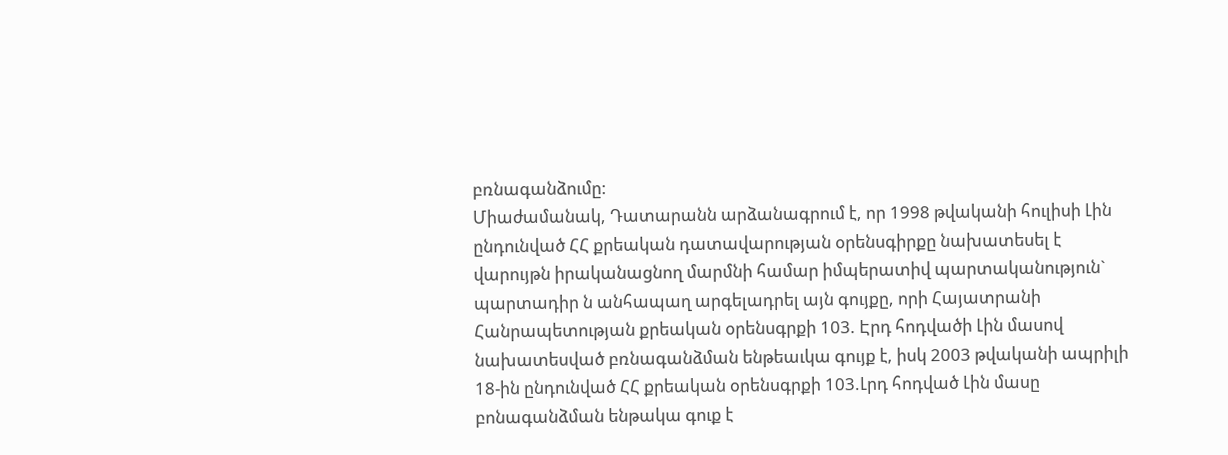բռնագանձումը:
Միաժամանակ, Դատարանն արձանագրում է, որ 1998 թվականի հուլիսի Լին ընդունված ՀՀ քրեական դատավարության օրենսգիրքը նախատեսել է վարույթն իրականացնող մարմնի համար իմպերատիվ պարտականություն` պարտադիր ն անհապաղ արգելադրել այն գույքը, որի Հայատրանի Հանրապետության քրեական օրենսգրքի 103. Էրդ հոդվածի Լին մասով նախատեսված բռնագանձման ենթեաւկա գույք է, իսկ 2003 թվականի ապրիլի 18-ին ընդունված ՀՀ քրեական օրենսգրքի 103.Լրդ հոդված Լին մասը բոնագանձման ենթակա գուք է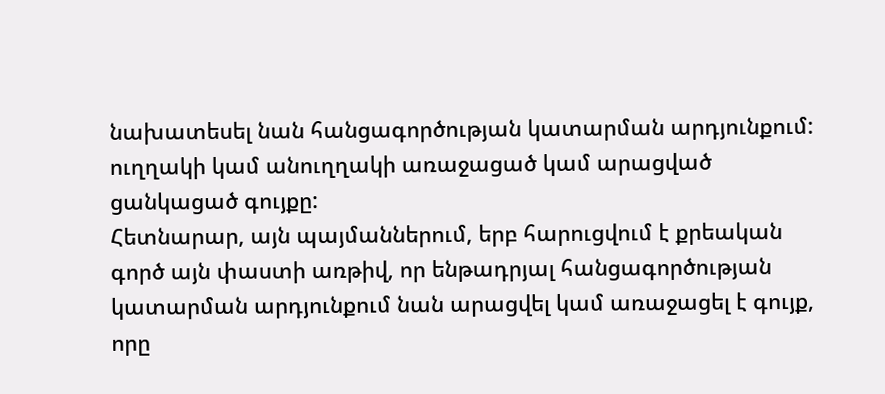նախատեսել նան հանցագործության կատարման արդյունքում: ուղղակի կամ անուղղակի առաջացած կամ արացված ցանկացած գույքը:
Հետնարար, այն պայմաններում, երբ հարուցվում է քրեական գործ այն փաստի առթիվ, որ ենթադրյալ հանցագործության կատարման արդյունքում նան արացվել կամ առաջացել է գույք, որը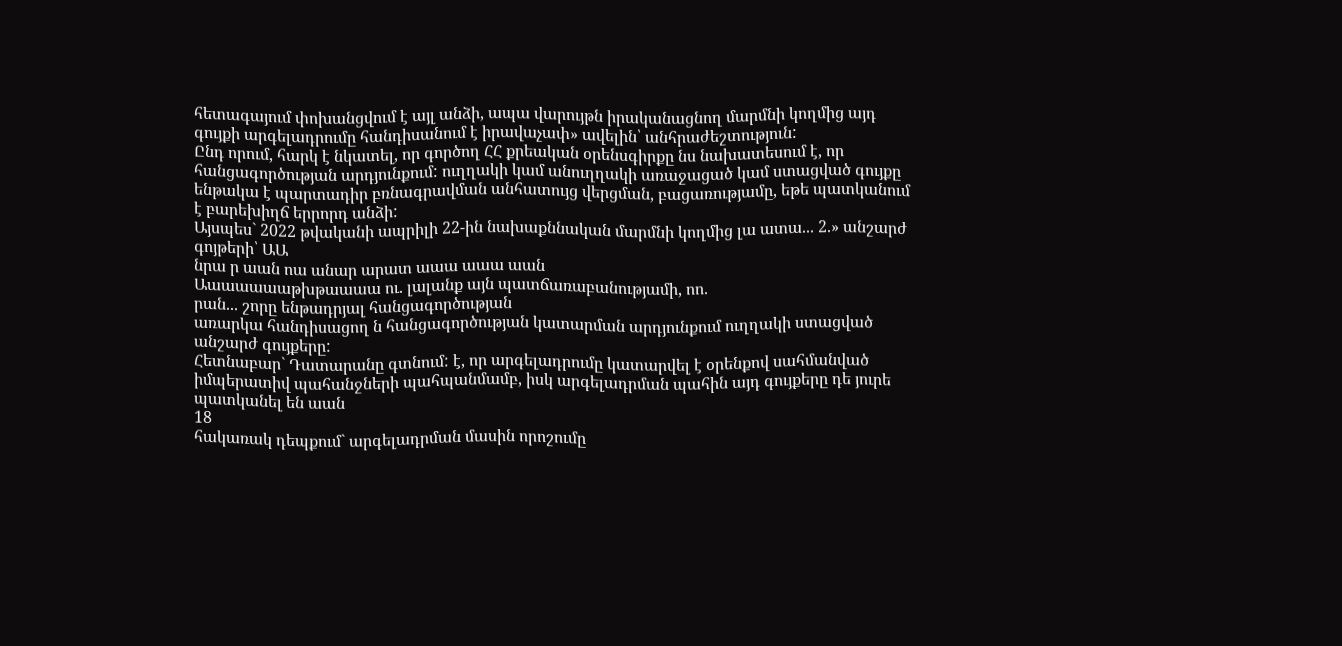հետագայում փոխանցվում է այլ անձի, ապա վարույթն իրականացնող մարմնի կողմից այդ գույքի արգելադրումը հանդիսանում է իրավաչափ» ավելին՝ անհրաժեշտություն:
Ընդ որում, հարկ է նկատել, որ գործող ՀՀ քրեական օրենսգիրքը նս նախատեսում է, որ հանցագործության արդյունքում: ուղղակի կամ անուղղակի առաջացած կամ ստացված գույքը ենթակա է պարտադիր բռնագրավման անհատույց վերցման, բացառությամը, եթե պատկանում է բարեխիղճ երրորդ անձի:
Այսպես` 2022 թվականի ապրիլի 22-ին նախաքննական մարմնի կողմից լա ատա... 2.» անշարժ գոյթերի՝ ԱԱ
նրա ր աան ոա անար արատ աաա աաա աան
Աաաաաաաթխթաաաա ու. լալանք այն պատճառաբանությամի, ոո.
րան... շորը ենթադրյալ հանցագործության
առարկա հանդիսացող ն հանցագործության կատարման արդյունքում ուղղակի ստացված անշարժ գույքերը:
Հետնաբար` Դատարանը գտնում: է, որ արգելադրումը կատարվել է օրենքով սահմանված իմպերատիվ պահանջների պահպանմամբ, իսկ արգելադրման պահին այդ գույքերը դե յուրե պատկանել են աան
18
հակառակ դեպքում` արգելադրման մասին որոշումը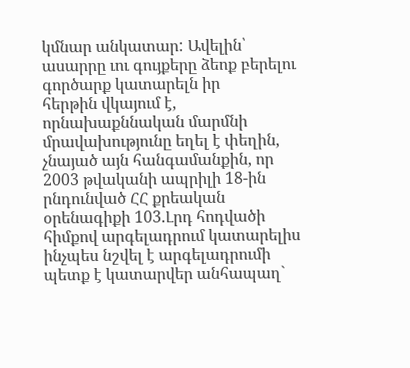կմնար անկատար: Ավելին՝ ասարրը ւու գույքերը ձեոք բերելու գործարք կատարելն իր
հերթին վկայում է, որնախաքննական մարմնի մրավախությունը եղել է փեղին, չնայած այն հանգամանքին, որ 2003 թվականի ապրիլի 18-ին րնդունված ՀՀ քրեական օրենագիքի 103.Լրդ հոդվածի հիմքով արգելադրում կատարելիս ինչպես նշվել է արգելադրումի պետք է կատարվեր անհապաղ`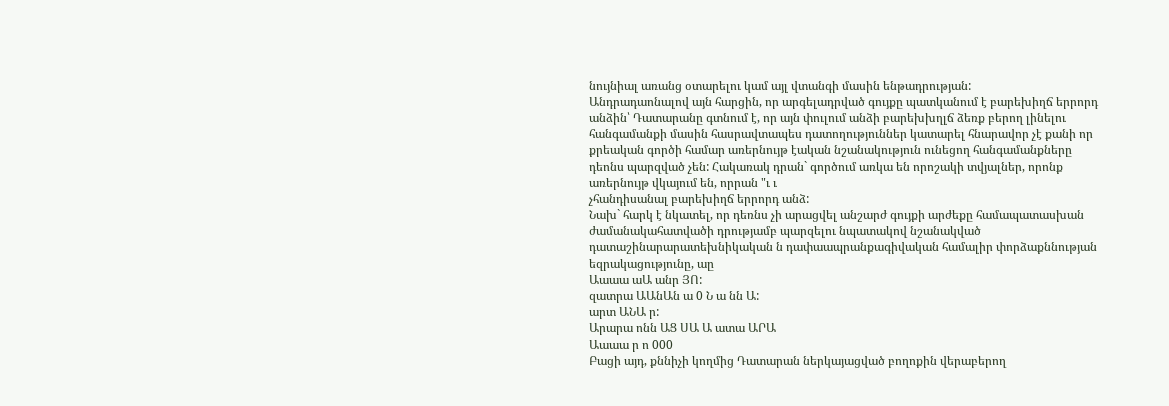նույնիալ առանց օտարելու կամ այլ վտանգի մասին ենթադրության:
Անդրադաոնալով այն հարցին, որ արգելադրված գույքը պատկանում է բարեխիղճ երրորդ անձին՝ Դատարանը գտնում է, որ այն փուլում անձի բարեխխղլճ ձեռք բերող լինելու հանգամանքի մասին հասրավտապես դատողություններ կատարել հնարավոր չէ քանի որ քրեական գործի համար առերնույթ էական նշանակություն ունեցող հանգամանքները դեոնս պարզված չեն: Հակառակ դրան` գործում առկա են որոշակի տվյալներ, որոնք առերնույթ վկայում են, որրան "ւ ւ
չհանդիսանալ բարեխիղճ երրորդ անձ:
Նախ` հարկ է նկատել, որ դեռնս չի արացվել անշարժ գույքի արժեքը համապատասխան ժամանակահատվածի դրությամբ պարզելու նպատակով նշանակված դատաշինարարատեխնիկական ն դափաապրանքագիվական համալիր փորձաքննության եզրակացությունը, աը
Աաաա աԱ անր ՅՈ:
զատրա ԱԱնԱն ա 0 Ն ա նն Ա:
արտ ԱՆԱ ր:
Արարա ոնն ԱՑ ՍԱ Ա ատա ԱՐԱ
Աաաա ր ո 000
Բացի այդ, քննիչի կողմից Դատարան ներկայացված բողոքին վերաբերող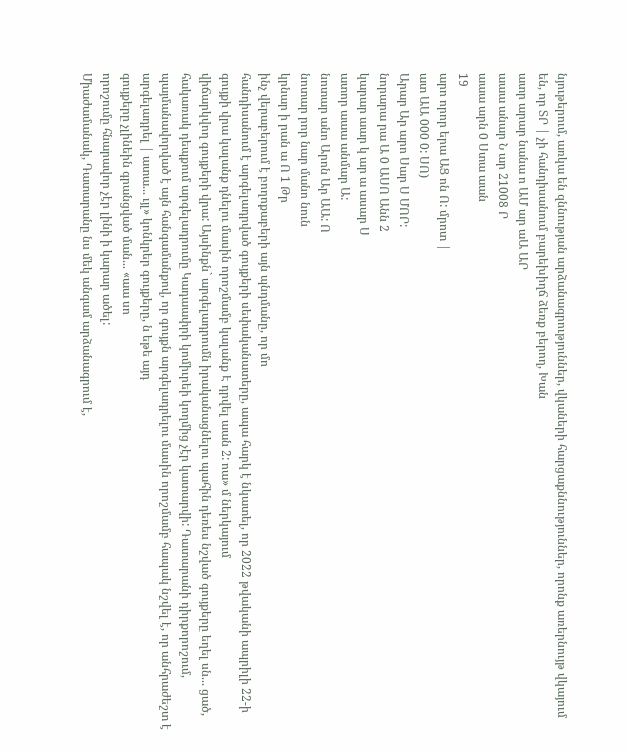նյութերում, առկա են զննության արձանագրություններ, վկաների հարցաքննություններ, որոնք առերնույթ վկայում են, որ ՏՐ | չի հանդիսանում բարեխիղճ ձեռք բերող, Խան
ատր արար նանա ո ԱՄ ար աԱ ԱՐ
աաա անար Ն ար 21008 Ր
աաա արն 0 Ստա աան
19
արո որոր երա ԱՑ ոն Ո: մրոտ |
ատ ԱԱ 000 0: ՍՈ)
Արար Ար արո Սար Ս ՄՈՐ:
նորարա րա Ա 0 ԱՍՈ Անն 2
կարար աար կ ար ա ասար Ս
ատոր աաա անմար Ա:
նոտար անո Արոն Ար ԱԱ: Ո
նոտար րոր նար մանո նուն
կրնար ի րան ա Ո 1 Թր
ինչ վերաբերում է բողոքաբերի այն պնդմանը, որ մո
հանդիսանում է արգելադրված գույքերի սեփականատերը, ապա հարկ է նկատել, որ 2022 թվականի ապրիլի 22-ի գույքի վրա կալանք դնելու մասին որոշմամբ կալանք Է դրվել աան 2: ոա» մ ներկայում
վիճարկվող գույքերի վրա: Այսինքն` արգելադրումն իրականացնելու պահին դեռես նշված գույքերը եղել սն... ցած,
հակառակ դեպքում արգելադրումը Կադաափրի կոմիւրեի կողմից չէր կատարվի: Դատարանի դիրքորոշում, պայմանավորված է այն հանգամանքով, որ գույքն արգելադրելու մասին որոշմամբ հապակ նշվել է, որ անհրաժեշտ է արգելադրել | ատա... ւյլ» կոնկրեր գույքերը, ն եթե այդ
գույքերը չլինեին գրանցված ման... «աա սո
որոշումը հնարավոր չէր լինի ի կարար ածել:
Միաժամանակ, Դատարանը նս մեկ անգամ արձանագրում է,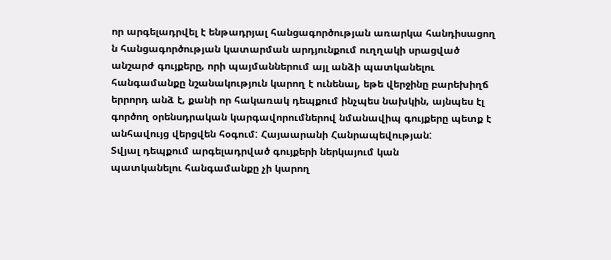որ արգելադրվել է ենթադրյալ հանցագործության առարկա հանդիսացող ն հանցագործության կատարման արդյունքում ուղղակի սրացված անշարժ գույքերը, որի պայմաններում այլ անձի պատկանելու հանգամանքը նշանակություն կարող է ունենալ, եթե վերջինը բարեխիղճ երրորդ անձ է, քանի որ հակառակ դեպքում ինչպես նախկին, այնպես էլ գործող օրենսդրական կարգավորումներով նմանավիպ գույքերը պետք է անհավույց վերցվեն հօգում: Հայաարանի Հանրապեվության:
Տվյալ դեպքում արգելադրված գույքերի ներկայում կան
պատկանելու հանգամանքը չի կարող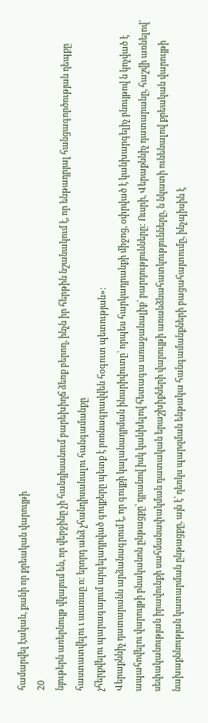համարվել էական, քանի որ քրեական վարույթի
20
նյութերն առերնույթ վկայում են, որ վերջինը չի հանդիսանում բարեխիղճ ձեռք բերող, ինչն իր հերթին նշանակում է, որ ենթադրյալ հանցագործության դեպքը հաստատվելու ւ աառաը ո: երորդ անձ չհանդիսանալու հանգամանքը
չհերքվելու պարագայում արգելադրված գույքերը պետք է բոռնագրավվեն հօգուտ պետության»:
Վերաքննիչ դատարանն արձանագրում է, որ գույքի կալանադրման ինարիվուտը՝ որպես հարկադրանքի միջոց, օփրված է կանխարգելիչ բնույթով ն կոչված է ապահովելու վարույթի բնականոն ընթացքը՝ դրանով իսկ կանխելով հետագա առաջանալիք` բարդությունները: Ուսրի, Վերաքննիչ դատարանը, հաշվի առնելով՝ սեփականության իրավունքի սահմանափակման դատական երաշխիքների վարույթի առանձնահատկությունները, ն նկատի ունենալով քրեական վարույթի նախաքննության կատարման ընթացքը, այն է՝ դեռկս պարզման ենթակա հանգամանքների բացահայտումը, ինչպիսին է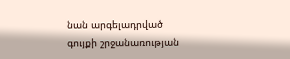նան արգելադրված գույքի շրջանառության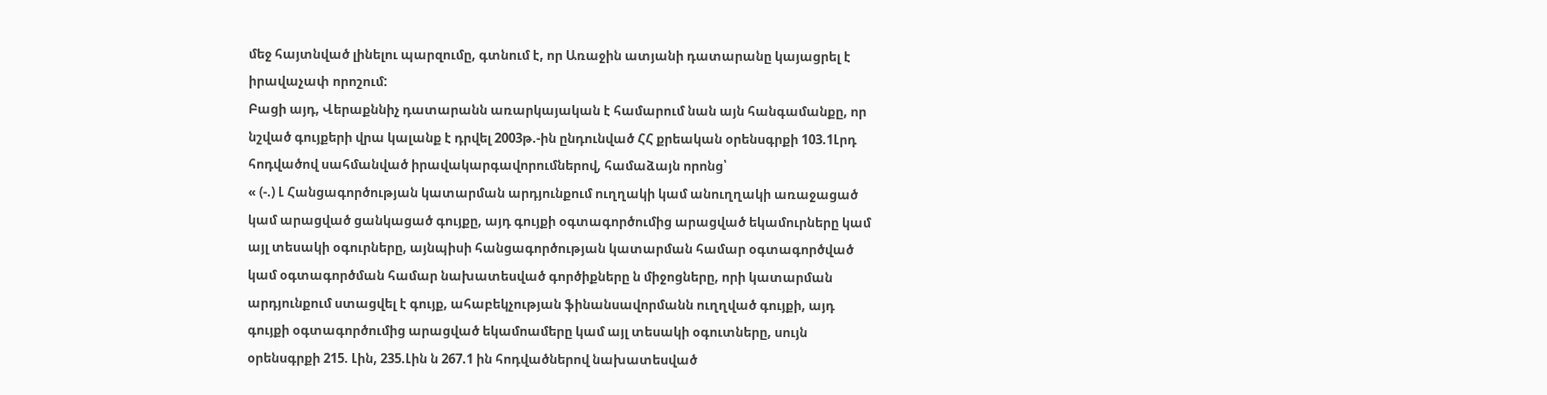մեջ հայտնված լինելու պարզումը, գտնում է, որ Առաջին ատյանի դատարանը կայացրել է իրավաչափ որոշում:
Բացի այդ, Վերաքննիչ դատարանն առարկայական է համարում նան այն հանգամանքը, որ նշված գույքերի վրա կալանք է դրվել 2003թ.-ին ընդունված ՀՀ քրեական օրենսգրքի 103.1Լրդ հոդվածով սահմանված իրավակարգավորումներով, համաձայն որոնց՝
« (-.) Լ Հանցագործության կատարման արդյունքում ուղղակի կամ անուղղակի առաջացած կամ արացված ցանկացած գույքը, այդ գույքի օգտագործումից արացված եկամուրները կամ այլ տեսակի օգուրները, այնպիսի հանցագործության կատարման համար օգտագործված կամ օգտագործման համար նախատեսված գործիքները ն միջոցները, որի կատարման արդյունքում ստացվել է գույք, ահաբեկչության ֆինանսավորմանն ուղղված գույքի, այդ գույքի օգտագործումից արացված եկամոամերը կամ այլ տեսակի օգուտները, սույն օրենսգրքի 215. Լին, 235.Լին ն 267.1 ին հոդվածներով նախատեսված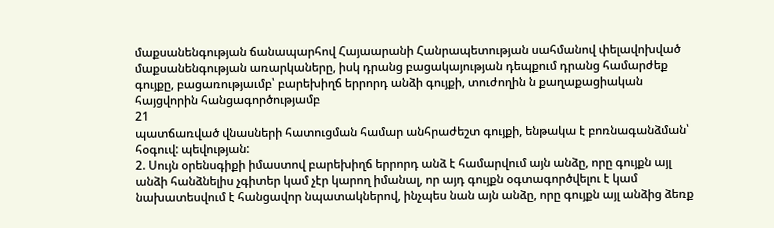մաքսանենգության ճանապարհով Հայաարանի Հանրապետության սահմանով փելավոխված մաքսանենգության առարկաները, իսկ դրանց բացակայության դեպքում դրանց համարժեք գույքը, բացառությաւմբ՝ բարեխիղճ երրորդ անձի գույքի, տուժողին ն քաղաքացիական հայցվորին հանցագործությամբ
21
պատճառված վնասների հատուցման համար անհրաժեշտ գույքի, ենթակա է բոռնագանձման՝ հօգուվ: պեվության:
2. Սույն օրենսգիքի իմաստով բարեխիղճ երրորդ անձ է համարվում այն անձը, որը գույքն այլ անձի հանձնելիս չգիտեր կամ չէր կարող իմանալ, որ այդ գույքն օգտագործվելու է կամ նախատեսվում է հանցավոր նպատակներով, ինչպես նան այն անձը, որը գույքն այլ անձից ձեռք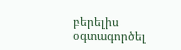բերելիս օգտագործել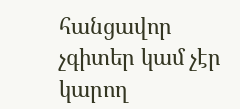հանցավոր չգիտեր կամ չէր կարող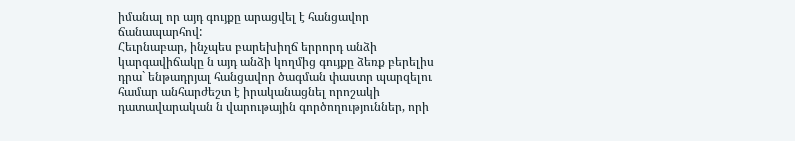իմանալ որ այդ գույքը արացվել է հանցավոր ճանապարհով:
Հեւրնաբար, ինչպես բարեխիղճ երրորդ անձի կարգավիճակը ն այդ անձի կողմից գույքը ձեռք բերելիս դրա` ենթադրյալ հանցավոր ծագման փաստր պարզելու համար անհարժեշտ է իրականացնել որոշակի դատավարական ն վարութային գործողություններ, որի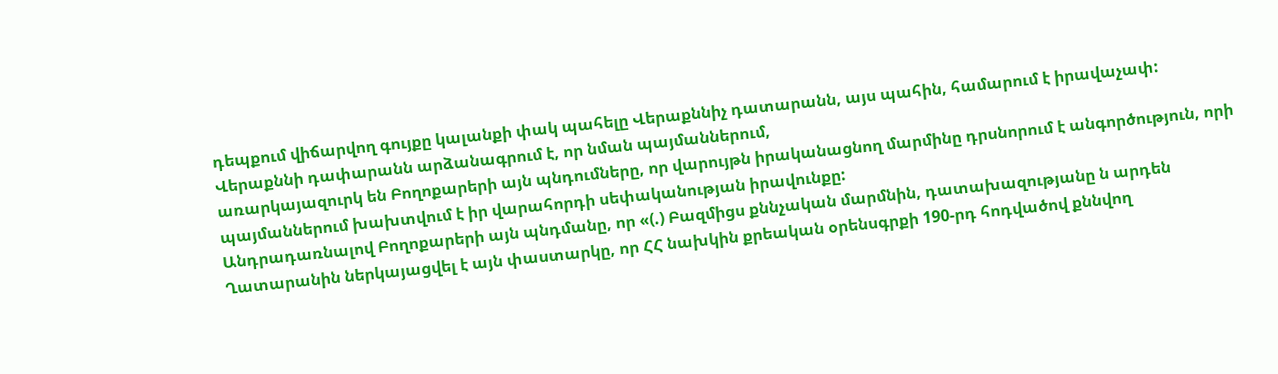դեպքում վիճարվող գույքը կալանքի փակ պահելը Վերաքննիչ դատարանն, այս պահին, համարում է իրավաչափ:
Վերաքննի դափարանն արձանագրում է, որ նման պայմաններում,
առարկայազուրկ են Բողոքարերի այն պնդումները, որ վարույթն իրականացնող մարմինը դրսնորում է անգործություն, որի պայմաններում խախտվում է իր վարահորդի սեփականության իրավունքը:
Անդրադառնալով Բողոքարերի այն պնդմանը, որ «(.) Բազմիցս քննչական մարմնին, դատախազությանը ն արդեն Ղատարանին ներկայացվել է այն փաստարկը, որ ՀՀ նախկին քրեական օրենսգրքի 190-րդ հոդվածով քննվող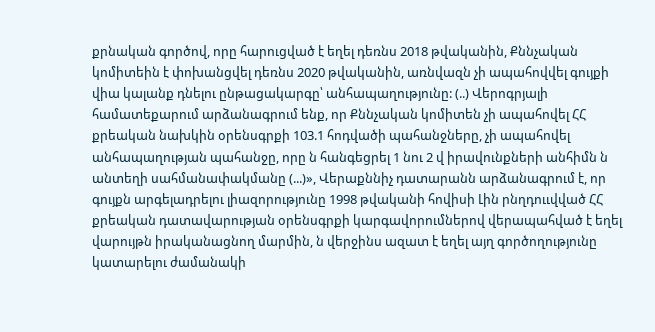քրնական գործով, որը հարուցված է եղել դեռնս 2018 թվականին, Քննչական կոմիտեին է փոխանցվել դեռնս 2020 թվականին, առնվազն չի ապահովվել գույքի վիա կալանք դնելու ընթացակարգը՝ անհապաղությունը: (..) Վերոգրյալի համատեքարում արձանագրում ենք, որ Քննչական կոմիտեն չի ապահովել ՀՀ քրեական նախկին օրենսգրքի 103.1 հոդվածի պահանջները, չի ապահովել անհապաղության պահանջը, որը ն հանգեցրել 1 նու 2 վ իրավունքների անհիմն ն անտեղի սահմանափակմանը (...)», Վերաքննիչ դատարանն արձանագրում է, որ գույքն արգելադրելու լիազորությունը 1998 թվականի հովիսի Լին րնղդոււվված ՀՀ քրեական դատավարության օրենսգրքի կարգավորումներով վերապահված է եղել վարույթն իրականացնող մարմին, ն վերջինս ազատ է եղել այղ գործողությունը կատարելու ժամանակի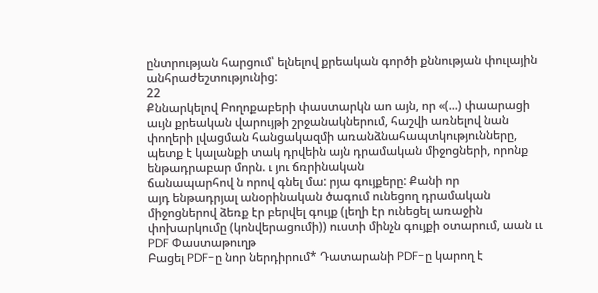ընտրության հարցում՝ ելնելով քրեական գործի քննության փուլային անհրաժեշտությունից:
22
Քննարկելով Բողոքաբերի փաստարկն աո այն, որ «(...) փաարացի աւյն քրեական վարույթի շրջանակներում, հաշվի առնելով նան փողերի լվացման հանցակազմի առանձնահապտկությունները, պետք է կալանքի տակ դրվեին այն դրամական միջոցների, որոնք ենթադրաբար մորն. ւ յու ճռրինական
ճանապարհով ն որով գնել մա: րյա գույքերը: Քանի որ
այդ ենթադրյալ անօրինական ծագում ունեցող դրամական միջոցներով ձեռք էր բերվել գույք (լեղի էր ունեցել առաջին փոխարկումը (կոնվերացումի)) ուստի մինչն գույքի օտարում, աան ււ
PDF Փաստաթուղթ
Բացել PDF-ը նոր ներդիրում* Դատարանի PDF-ը կարող է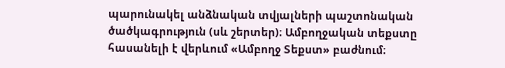պարունակել անձնական տվյալների պաշտոնական ծածկագրություն (սև շերտեր)։ Ամբողջական տեքստը հասանելի է վերևում «Ամբողջ Տեքստ» բաժնում։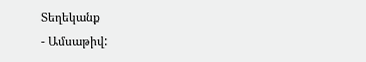Տեղեկանք
- Ամսաթիվ: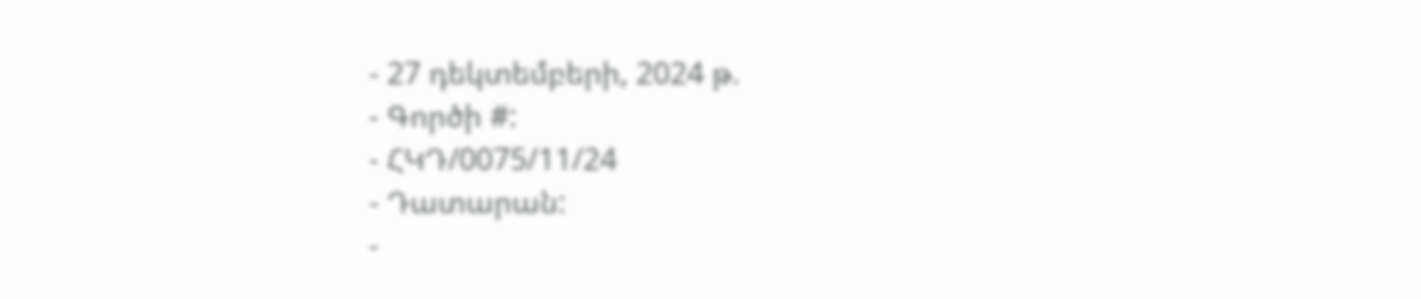- 27 դեկտեմբերի, 2024 թ.
- Գործի #:
- ՀԿԴ/0075/11/24
- Դատարան:
-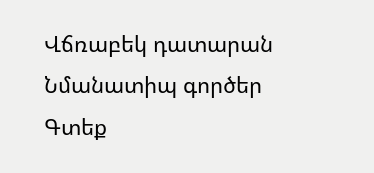Վճռաբեկ դատարան
Նմանատիպ գործեր
Գտեք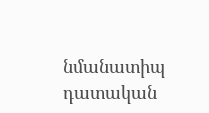նմանատիպ դատական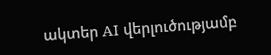ակտեր AI վերլուծությամբ